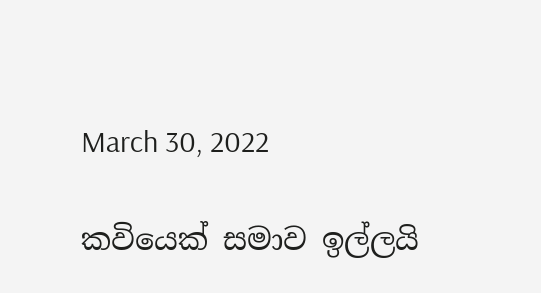March 30, 2022

කවියෙක් සමාව ඉල්ලයි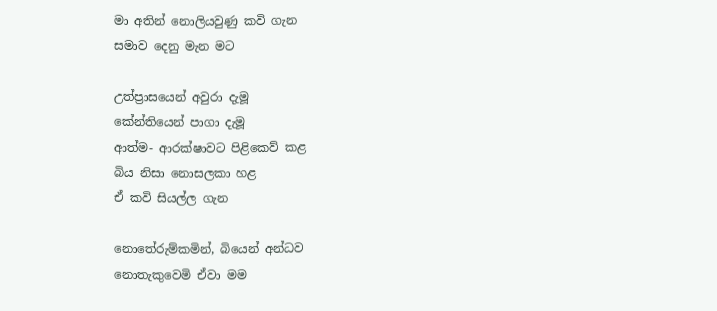මා අතින් නොලියවුණු කවි ගැන
සමාව දෙනු මැන මට

උත්ප්‍රාසයෙන් අවුරා දැමූ
කේන්තියෙන් පාගා දැමූ
ආත්ම- ආරක්ෂාවට පිළිකෙව් කළ
බිය නිසා නොසලකා හළ
ඒ කවි සියල්ල ගැන

නොතේරුම්කමින්, බියෙන් අන්ධව
නොතැකුවෙමි ඒවා මම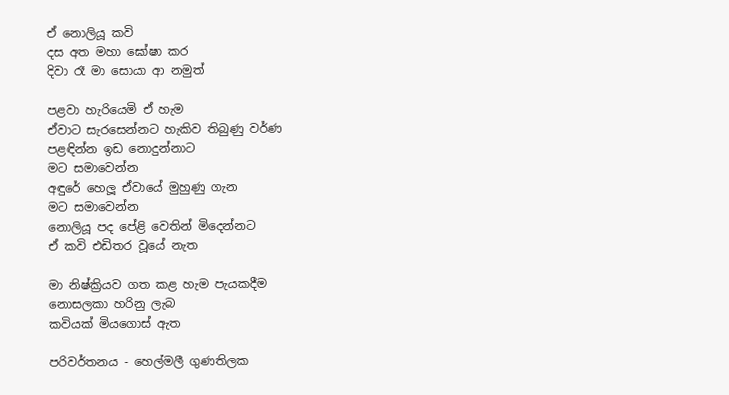ඒ නොලියූ කවි
දස අත මහා ඝෝෂා කර
දිවා රෑ මා සොයා ආ නමුත්

පළවා හැරියෙමි ඒ හැම
ඒවාට සැරසෙන්නට හැකිව තිබුණු වර්ණ
පළඳින්න ඉඩ නොදුන්නාට
මට සමාවෙන්න
අඳුරේ හෙලූ ඒවායේ මුහුණු ගැන
මට සමාවෙන්න
නොලියූ පද පේළි වෙතින් මිදෙන්නට
ඒ කවි එඩිතර වූයේ නැත

මා නිෂ්ක්‍රියව ගත කළ හැම පැයකදීම
නොසලකා හරිනු ලැබ
කවියක් මියගොස් ඇත

පරිවර්තනය - හෙල්මලී ගුණතිලක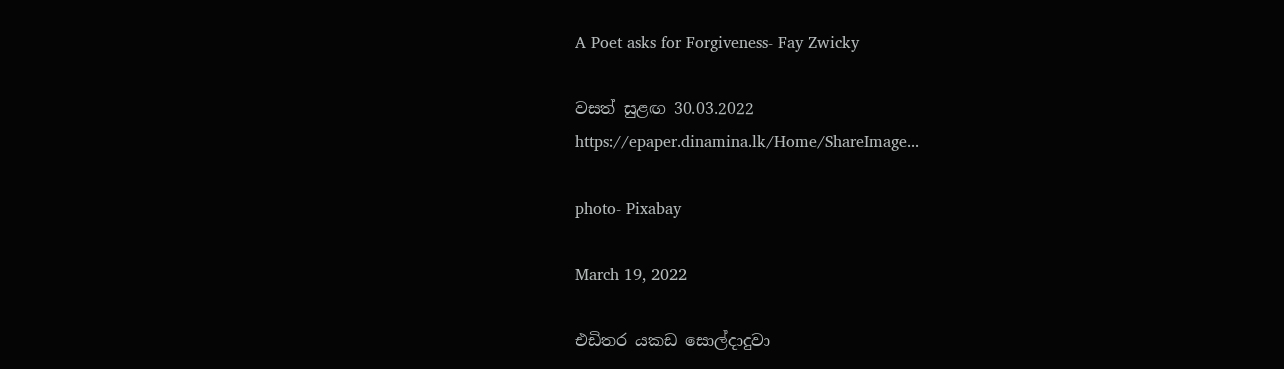A Poet asks for Forgiveness- Fay Zwicky

වසත් සුළඟ 30.03.2022
https://epaper.dinamina.lk/Home/ShareImage...

photo- Pixabay

March 19, 2022

එඩිතර යකඩ සොල්දාදුවා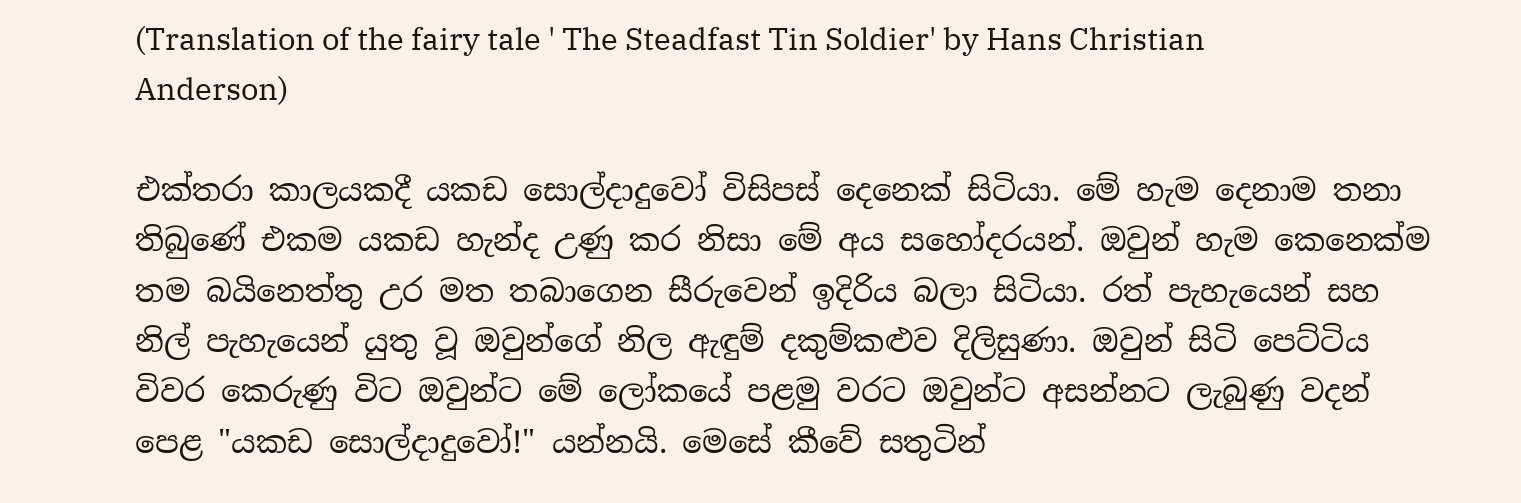(Translation of the fairy tale ' The Steadfast Tin Soldier' by Hans Christian Anderson)

එක්තරා කාලයකදී යකඩ සොල්දාදුවෝ විසිපස් දෙනෙක් සිටියා. මේ හැම දෙනාම තනා තිබුණේ එකම යකඩ හැන්ද උණු කර නිසා මේ අය සහෝදරයන්. ඔවුන් හැම කෙනෙක්ම තම බයිනෙත්තු උර මත තබාගෙන සීරුවෙන් ඉදිරිය බලා සිටියා. රත් පැහැයෙන් සහ නිල් පැහැයෙන් යුතු වූ ඔවුන්ගේ නිල ඇඳුම් දකුම්කළුව දිලිසුණා. ඔවුන් සිටි පෙට්ටිය විවර කෙරුණු විට ඔවුන්ට මේ ලෝකයේ පළමු වරට ඔවුන්ට අසන්නට ලැබුණු වදන් පෙළ "යකඩ සොල්දාදුවෝ!" යන්නයි. මෙසේ කීවේ සතුටින්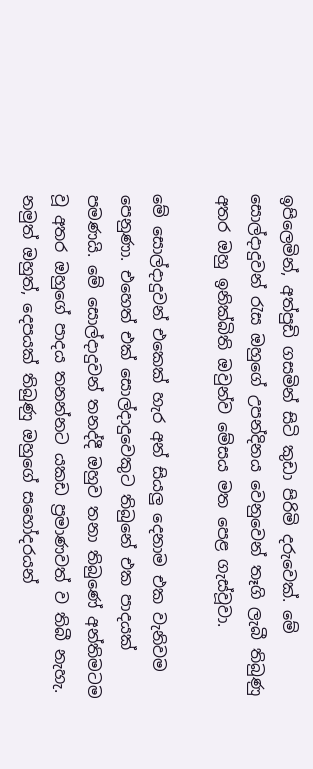ඉපිලෙමින්, අත්පුඩි ගසමින් සිටි කුඩා පිරිමි දරුවෙක්. මේ සොල්දාදුවන් රැස ඔහුගේ උපන්දිනය වෙනුවෙන් තෑගි ලැබී තිබුණු අතර ඔහු ඉනික්බිති ඔවුන්ව මේසය මත පෙළ ගැස්වූවා.

මේ සොල්දාදුවන් එකෙක් හැර අන් සියලු දෙනාම එක වැනිවම පෙනුණා. එහෙත් එක් සොල්දාදුවෙකුට තිබුනේ එක පාදයක් පමණයි. මේ සොල්දාදුවන් තනද්දී ඔහුව තනා තිබුණේ අන්තිමටම වූ අතර ඔහුගේ පාදය තනන්නට යකඩ ප්‍රමාණවත් ව තිබී නැහැ. නමුත් ඔහුත්, දෙපයක් තිබුණු ඔහුගේ සහෝදරයන්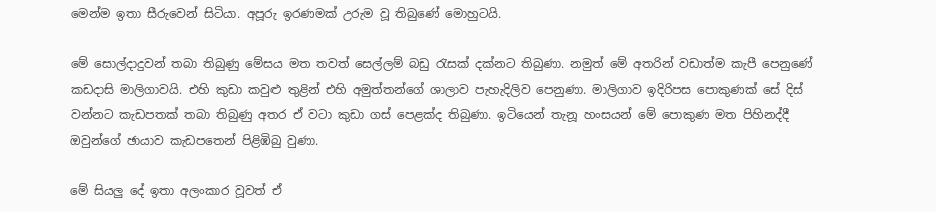මෙන්ම ඉතා සීරුවෙන් සිටියා. අපූරු ඉරණමක් උරුම වූ තිබුණේ මොහුටයි.

මේ සොල්දාදුවන් තබා තිබුණු මේසය මත තවත් සෙල්ලම් බඩු රැසක් දක්නට තිබුණා. නමුත් මේ අතරින් වඩාත්ම කැපී පෙනුණේ කඩදාසි මාලිගාවයි. එහි කුඩා කවුළු තුළින් එහි අමුත්තන්ගේ ශාලාව පැහැදිලිව පෙනුණා. මාලිගාව ඉදිරිපස පොකුණක් සේ දිස් වන්නට කැඩපතක් තබා තිබුණු අතර ඒ වටා කුඩා ගස් පෙළක්ද තිබුණා. ඉටියෙන් තැනූ හංසයන් මේ පොකුණ මත පිහිනද්දී ඔවුන්ගේ ඡායාව කැඩපතෙන් පිළිඹිබු වුණා.

මේ සියලු දේ ඉතා අලංකාර වූවත් ඒ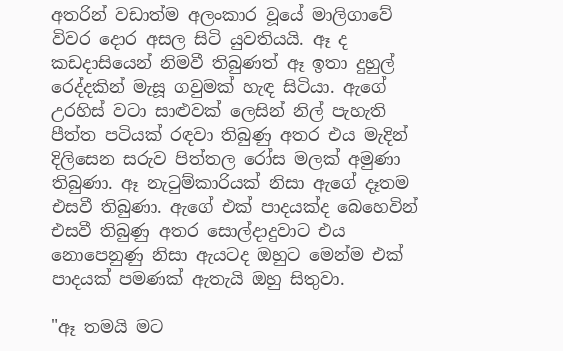අතරින් වඩාත්ම අලංකාර වූයේ මාලිගාවේ විවර දොර අසල සිටි යුවතියයි. ඈ ද කඩදාසියෙන් නිමවී තිබුණත් ඈ ඉතා දුහුල් රෙද්දකින් මැසූ ගවුමක් හැඳ සිටියා. ඇගේ උරහිස් වටා සාළුවක් ලෙසින් නිල් පැහැති පීත්ත පටියක් රඳවා තිබුණු අතර එය මැදින් දිලිසෙන සරුව පිත්තල රෝස මලක් අමුණා තිබුණා. ඈ නැටුම්කාරියක් නිසා ඇගේ දෑතම එසවී තිබුණා. ඇගේ එක් පාදයක්ද බෙහෙවින් එසවී තිබුණු අතර සොල්දාදුවාට එය නොපෙනුණු නිසා ඇයටද ඔහුට මෙන්ම එක් පාදයක් පමණක් ඇතැයි ඔහු සිතුවා.

"ඈ තමයි මට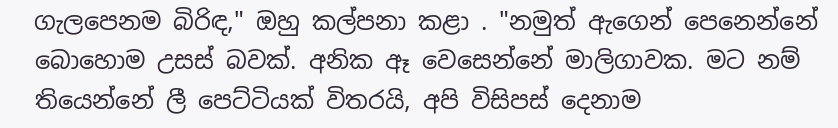ගැලපෙනම බිරිඳ," ඔහු කල්පනා කළා . "නමුත් ඇගෙන් පෙනෙන්නේ බොහොම උසස් බවක්. අනික ඈ වෙසෙන්නේ මාලිගාවක. මට නම් තියෙන්නේ ලී පෙට්ටියක් විතරයි, අපි විසිපස් දෙනාම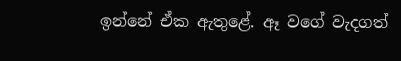ඉන්නේ ඒක ඇතුළේ. ඈ වගේ වැදගත්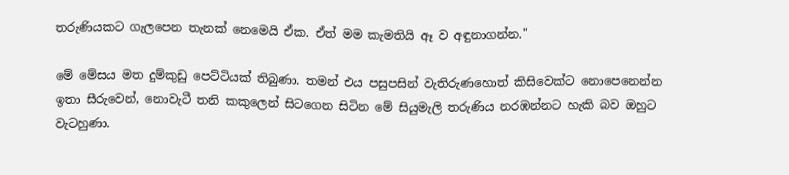තරුණියකට ගැලපෙන තැනක් නෙමෙයි ඒක. ඒත් මම කැමතියි ඈ ව අඳුනාගන්න."

මේ මේසය මත දුම්කුඩු පෙට්ටියක් තිබුණා. තමන් එය පසුපසින් වැතිරුණහොත් කිසිවෙක්ට නොපෙනෙන්න ඉතා සීරුවෙන්, නොවැටී තනි කකුලෙන් සිටගෙන සිටින මේ සියුමැලි තරුණිය නරඹන්නට හැකි බව ඔහුට වැටහුණා.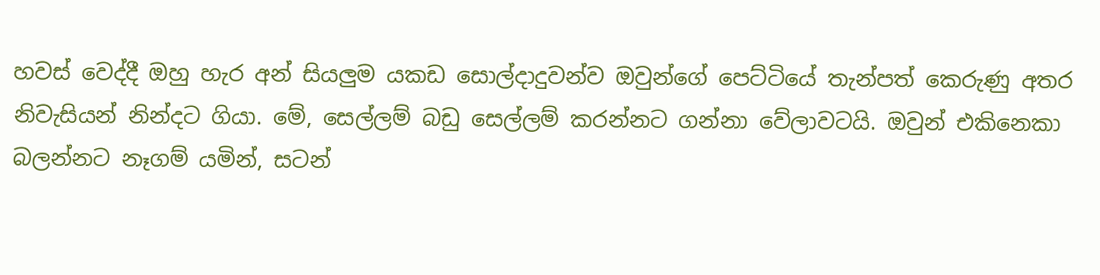හවස් වෙද්දී ඔහු හැර අන් සියලුම යකඩ සොල්දාදුවන්ව ඔවුන්ගේ පෙට්ටියේ තැන්පත් කෙරුණු අතර නිවැසියන් නින්දට ගියා. මේ, සෙල්ලම් බඩු සෙල්ලම් කරන්නට ගන්නා වේලාවටයි. ඔවුන් එකිනෙකා බලන්නට නෑගම් යමින්, සටන්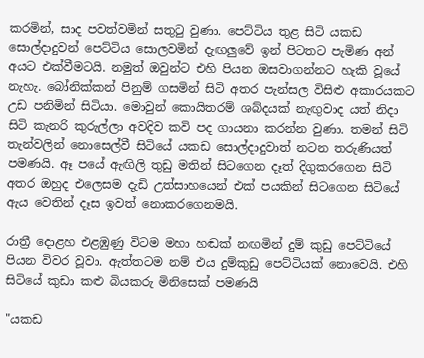කරමින්, සාද පවත්වමින් සතුටු වුණා. පෙට්ටිය තුළ සිටි යකඩ සොල්දාදුවන් පෙට්ටිය සොලවමින් දැඟලුවේ ඉන් පිටතට පැමිණ අන් අයට එක්වීමටයි. නමුත් ඔවුන්ට එහි පියන ඔසවාගන්නට හැකි වූයේ නැහැ. බෝනික්කන් පිනුම් ගසමින් සිටි අතර පැන්සල විසිළු අකාරයකට උඩ පනිමින් සිටියා. මොවුන් කොයිතරම් ශබ්දයක් නැඟුවාද යත් නිදා සිටි කැනරි කුරුල්ලා අවදිව කවි පද ගායනා කරන්න වුණා. තමන් සිටි තැන්වලින් නොසෙල්වී සිටියේ යකඩ සොල්දාදුවාත් නටන තරුණියත් පමණයි. ඈ පයේ ඇඟිලි තුඩු මතින් සිටගෙන දෑත් දිගුකරගෙන සිටි අතර ඔහුද එලෙසම දැඩි උත්සාහයෙන් එක් පයකින් සිටගෙන සිටියේ ඇය වෙතින් දෑස ඉවත් නොකරගෙනමයි.

රාත්‍රී දොළහ එළඹුණු විටම මහා හඬක් නඟමින් දුම් කුඩු පෙට්ටියේ පියන විවර වූවා. ඇත්තටම නම් එය දුම්කුඩු පෙට්ටියක් නොවෙයි. එහි සිටියේ කුඩා කළු බියකරු මිනිසෙක් පමණයි

"යකඩ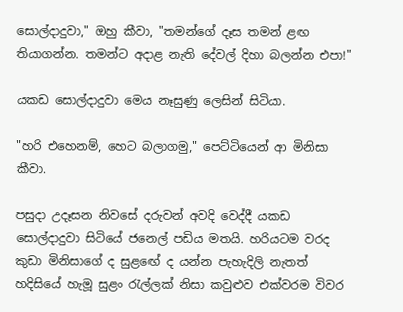සොල්දාදුවා," ඔහු කීවා, "තමන්ගේ දෑස තමන් ළඟ තියාගන්න. තමන්ට අදාළ නැති දේවල් දිහා බලන්න එපා!"

යකඩ සොල්දාදුවා මෙය නෑසුණු ලෙසින් සිටියා.

"හරි එහෙනම්, හෙට බලාගමු," පෙට්ටියෙන් ආ මිනිසා කීවා.

පසුදා උදෑසන නිවසේ දරුවන් අවදි වෙද්දී යකඩ සොල්දාදුවා සිටියේ ජනෙල් පඩිය මතයි. හරියටම වරද කුඩා මිනිසාගේ ද සුළඟේ ද යන්න පැහැදිලි නැතත් හදිසියේ හැමූ සුළං රැල්ලක් නිසා කවුළුව එක්වරම විවර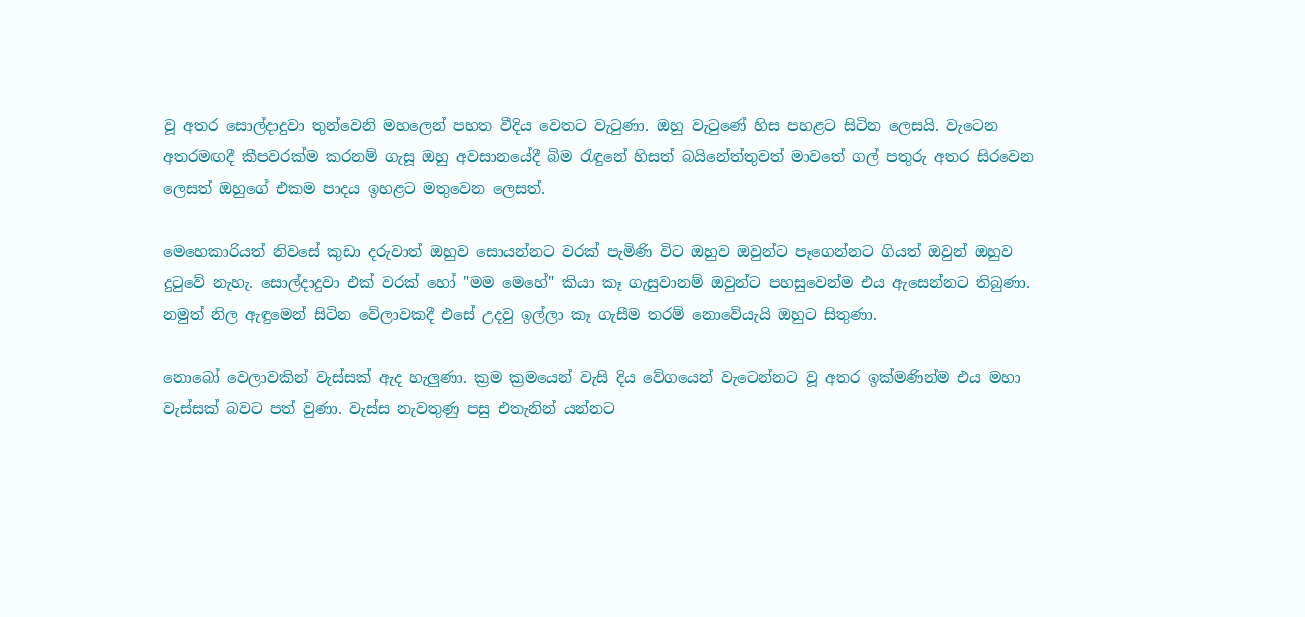වූ අතර සොල්දාදුවා තුන්වෙනි මහලෙන් පහත වීදිය වෙතට වැටුණා. ඔහු වැටුණේ හිස පහළට සිටින ලෙසයි. වැටෙන අතරමඟදී කීපවරක්ම කරනම් ගැසූ ඔහු අවසානයේදී බිම රැඳුනේ හිසත් බයිනේත්තුවත් මාවතේ ගල් පතුරු අතර සිරවෙන ලෙසත් ඔහුගේ එකම පාදය ඉහළට මතුවෙන ලෙසත්.

මෙහෙකාරියත් නිවසේ කුඩා දරුවාත් ඔහුව සොයන්නට වරක් පැමිණි විට ඔහුව ඔවුන්ට පෑගෙන්නට ගියත් ඔවුන් ඔහුව දුටුවේ නැහැ. සොල්දාදුවා එක් වරක් හෝ "මම මෙහේ" කියා කෑ ගැසුවානම් ඔවුන්ට පහසුවෙන්ම එය ඇසෙන්නට තිබුණා. නමුත් නිල ඇඳුමෙන් සිටින වේලාවකදී එසේ උදවු ඉල්ලා කෑ ගැසීම තරම් නොවේයැයි ඔහුට සිතුණා.

නොබෝ වෙලාවකින් වැස්සක් ඇද හැලුණා. ක්‍රම ක්‍රමයෙන් වැසි දිය වේගයෙන් වැටෙන්නට වූ අතර ඉක්මණින්ම එය මහා වැස්සක් බවට පත් වුණා. වැස්ස නැවතුණු පසු එතැනින් යන්නට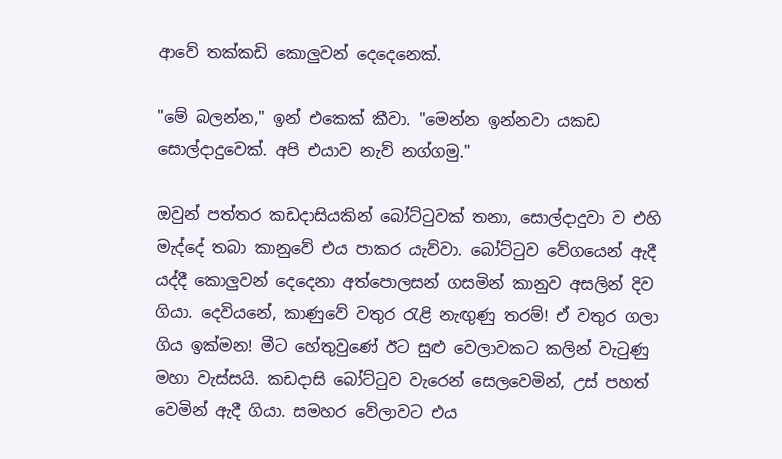ආවේ තක්කඩි කොලුවන් දෙදෙනෙක්.

"මේ බලන්න," ඉන් එකෙක් කීවා. "මෙන්න ඉන්නවා යකඩ සොල්දාදුවෙක්. අපි එයාව නැව් නග්ගමු."

ඔවුන් පත්තර කඩදාසියකින් බෝට්ටුවක් තනා, සොල්දාදුවා ව එහි මැද්දේ තබා කානුවේ එය පාකර යැව්වා. බෝට්ටුව වේගයෙන් ඇදී යද්දී කොලුවන් දෙදෙනා අත්පොලසන් ගසමින් කානුව අසලින් දිව ගියා. දෙවියනේ, කාණුවේ වතුර රැළි නැඟුණු තරම්! ඒ වතුර ගලා ගිය ඉක්මන! මීට හේතුවුණේ ඊට සුළු වෙලාවකට කලින් වැටුණු මහා වැස්සයි. කඩදාසි බෝට්ටුව වැරෙන් සෙලවෙමින්, උස් පහත් වෙමින් ඇදී ගියා. සමහර වේලාවට එය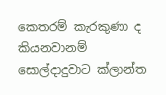කෙතරම් කැරකුණා ද කියනවානම් සොල්දාදුවාට ක්ලාන්ත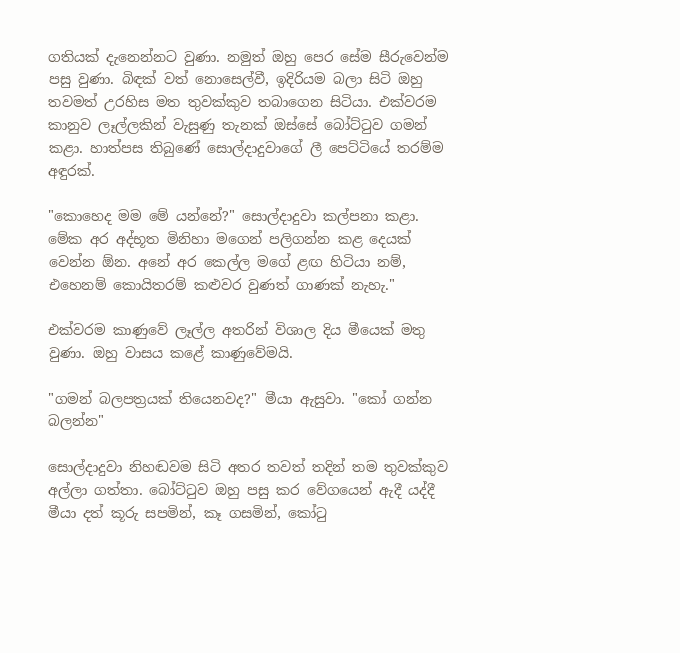ගතියක් දැනෙන්නට වුණා. නමුත් ඔහු පෙර සේම සීරුවෙන්ම පසු වුණා. බිඳක් වත් නොසෙල්වී, ඉදිරියම බලා සිටි ඔහු තවමත් උරහිස මත තුවක්කුව තබාගෙන සිටියා. එක්වරම කානුව ලෑල්ලකින් වැසුණු තැනක් ඔස්සේ බෝට්ටුව ගමන් කළා. හාත්පස තිබුණේ සොල්දාදුවාගේ ලී පෙට්ටියේ තරම්ම අඳුරක්.

"කොහෙද මම මේ යන්නේ?" සොල්දාදුවා කල්පනා කළා. මේක අර අද්භූත මිනිහා මගෙන් පලිගන්න කළ දෙයක් වෙන්න ඕන. අනේ අර කෙල්ල මගේ ළඟ හිටියා නම්, එහෙනම් කොයිතරම් කළුවර වුණත් ගාණක් නැහැ."

එක්වරම කාණුවේ ලෑල්ල අතරින් විශාල දිය මීයෙක් මතු වුණා. ඔහු වාසය කළේ කාණුවේමයි.

"ගමන් බලපත්‍රයක් තියෙනවද?" මීයා ඇසුවා. "කෝ ගන්න බලන්න"

සොල්දාදුවා නිහඬවම සිටි අතර තවත් තදින් තම තුවක්කුව අල්ලා ගත්තා. බෝට්ටුව ඔහු පසු කර වේගයෙන් ඇදී යද්දී මීයා දත් කූරු සපමින්, කෑ ගසමින්, කෝටු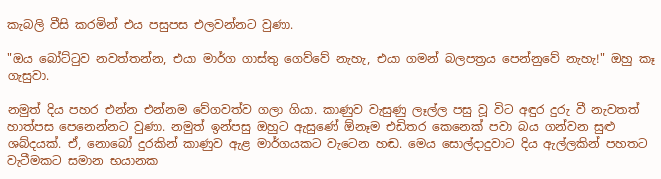කැබලි වීසි කරමින් එය පසුපස එලවන්නට වුණා.

"ඔය බෝට්ටුව නවත්තන්න, එයා මාර්ග ගාස්තු ගෙව්වේ නැහැ, එයා ගමන් බලපත්‍රය පෙන්නුවේ නැහැ!" ඔහු කෑ ගැසුවා.

නමුත් දිය පහර එන්න එන්නම වේගවත්ව ගලා ගියා. කාණුව වැසුණු ලෑල්ල පසු වූ විට අඳුර දුරු වී නැවතත් හාත්පස පෙනෙන්නට වුණා. නමුත් ඉන්පසු ඔහුට ඇසුණේ ඕනෑම එඩිතර කෙනෙක් පවා බය ගන්වන සුළු ශබ්දයක්. ඒ, නොබෝ දුරකින් කාණුව ඇළ මාර්ගයකට වැටෙන හඬ. මෙය සොල්දාදුවාට දිය ඇල්ලකින් පහතට වැටීමකට සමාන භයානක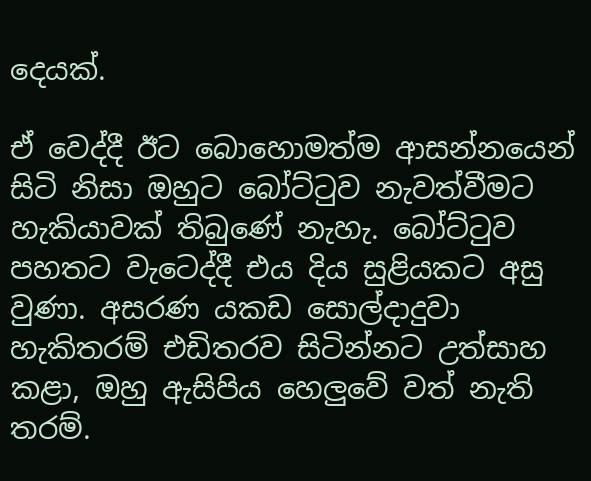දෙයක්.

ඒ වෙද්දී ඊට බොහොමත්ම ආසන්නයෙන් සිටි නිසා ඔහුට බෝට්ටුව නැවත්වීමට හැකියාවක් තිබුණේ නැහැ. බෝට්ටුව පහතට වැටෙද්දී එය දිය සුළියකට අසු වුණා. අසරණ යකඩ සොල්දාදුවා හැකිතරම් එඩිතරව සිටින්නට උත්සාහ කළා, ඔහු ඇසිපිය හෙලුවේ වත් නැති තරම්.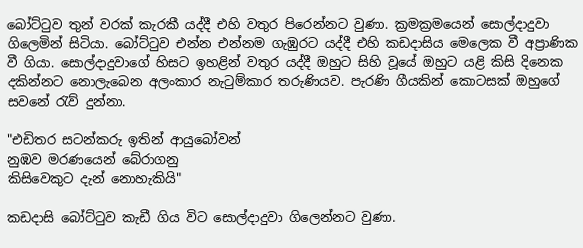බෝට්ටුව තුන් වරක් කැරකී යද්දී එහි වතුර පිරෙන්නට වුණා. ක්‍රමක්‍රමයෙන් සොල්දාදුවා ගිලෙමින් සිටියා. බෝට්ටුව එන්න එන්නම ගැඹුරට යද්දී එහි කඩදාසිය මෙලෙක වී අප්‍රාණික වී ගියා. සොල්දාදුවාගේ හිසට ඉහළින් වතුර යද්දී ඔහුට සිහි වූයේ ඔහුට යළි කිසි දිනෙක දකින්නට නොලැබෙන අලංකාර නැටුම්කාර තරුණියව. පැරණි ගීයකින් කොටසක් ඔහුගේ සවනේ රැව් දුන්නා.

"එඩිතර සටන්කරු ඉතින් ආයුබෝවන්
නුඹව මරණයෙන් බේරාගනු
කිසිවෙකුට දැන් නොහැකියි"

කඩදාසි බෝට්ටුව කැඩී ගිය විට සොල්දාදුවා ගිලෙන්නට වුණා.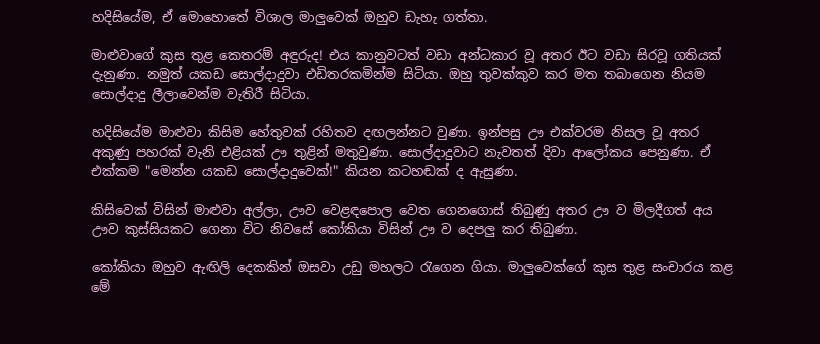හදිසියේම, ඒ මොහොතේ විශාල මාලුවෙක් ඔහුව ඩැහැ ගත්තා.

මාළුවාගේ කුස තුළ කෙතරම් අඳුරුද! එය කානුවටත් වඩා අන්ධකාර වූ අතර ඊට වඩා සිරවූ ගතියක් දැනුණා. නමුත් යකඩ සොල්දාදුවා එඩිතරකමින්ම සිටියා. ඔහු තුවක්කුව කර මත තබාගෙන නියම සොල්දාදු ලීලාවෙන්ම වැතිරී සිටියා.

හදිසියේම මාළුවා කිසිම හේතුවක් රහිතව දඟලන්නට වුණා. ඉන්පසු ඌ එක්වරම නිසල වූ අතර අකුණු පහරක් වැනි එළියක් ඌ තුළින් මතුවුණා. සොල්දාදුවාට නැවතත් දිවා ආලෝකය පෙනුණා. ඒ එක්කම "මෙන්න යකඩ සොල්දාදුවෙක්!" කියන කටහඬක් ද ඇසුණා.

කිසිවෙක් විසින් මාළුවා අල්ලා, ඌව වෙළඳපොල වෙත ගෙනගොස් තිබුණු අතර ඌ ව මිලදීගත් අය ඌව කුස්සියකට ගෙනා විට නිවසේ කෝකියා විසින් ඌ ව දෙපලු කර තිබුණා.

කෝකියා ඔහුව ඇඟිලි දෙකකින් ඔසවා උඩු මහලට රැගෙන ගියා. මාලුවෙක්ගේ කුස තුළ සංචාරය කළ මේ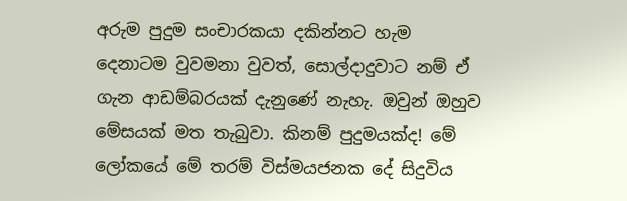අරුම පුදුම සංචාරකයා දකින්නට හැම දෙනාටම වුවමනා වුවත්, සොල්දාදුවාට නම් ඒ ගැන ආඩම්බරයක් දැනුණේ නැහැ. ඔවුන් ඔහුව මේසයක් මත තැබුවා. කිනම් පුදුමයක්ද! මේ ලෝකයේ මේ තරම් විස්මයජනක දේ සිදුවිය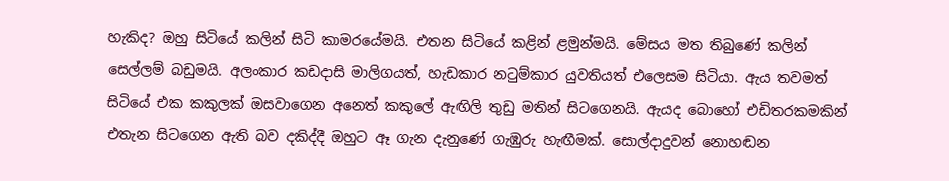හැකිද? ඔහු සිටියේ කලින් සිටි කාමරයේමයි. එතන සිටියේ කළින් ළමුන්මයි. මේසය මත තිබුණේ කලින් සෙල්ලම් බඩුමයි. අලංකාර කඩදාසි මාලිගයත්, හැඩකාර නටුම්කාර යුවතියත් එලෙසම සිටියා. ඇය තවමත් සිටියේ එක කකුලක් ඔසවාගෙන අනෙත් කකුලේ ඇඟිලි තුඩු මතින් සිටගෙනයි. ඇයද බොහෝ එඩිතරකමකින් එතැන සිටගෙන ඇති බව දකිද්දී ඔහුට ඈ ගැන දැනුණේ ගැඹුරු හැඟීමක්. සොල්දාදුවන් නොහඬන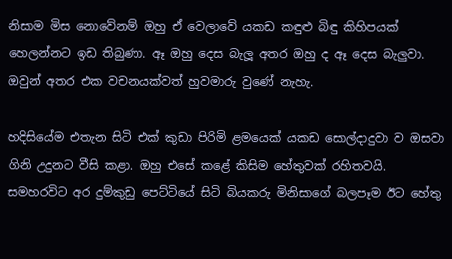නිසාම මිස නොවේනම් ඔහු ඒ වෙලාවේ යකඩ කඳුළු බිඳු කිහිපයක් හෙලන්නට ඉඩ තිබුණා. ඈ ඔහු දෙස බැලූ අතර ඔහු ද ඈ දෙස බැලුවා. ඔවුන් අතර එක වචනයක්වත් හුවමාරු වුණේ නැහැ.

හදිසියේම එතැන සිටි එක් කුඩා පිරිමි ළමයෙක් යකඩ සොල්දාදුවා ව ඔසවා ගිනි උදුනට වීසි කළා. ඔහු එසේ කළේ කිසිම හේතුවක් රහිතවයි. සමහරවිට අර දුම්කුඩු පෙට්ටියේ සිටි බියකරු මිනිසාගේ බලපෑම ඊට හේතු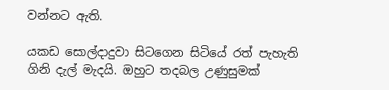වන්නට ඇති.

යකඩ සොල්දාදුවා සිටගෙන සිටියේ රත් පැහැති ගිනි දැල් මැදයි. ඔහුට තදබල උණුසුමක්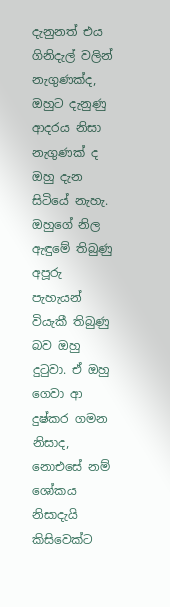දැනුනත් එය ගිනිදැල් වලින් නැගුණක්ද, ඔහුට දැනුණු ආදරය නිසා නැගුණක් ද ඔහු දැන සිටියේ නැහැ. ඔහුගේ නිල ඇඳුමේ තිබුණු අපූරු පැහැයන් වියැකී තිබුණු බව ඔහු දුටුවා. ඒ ඔහු ගෙවා ආ දුෂ්කර ගමන නිසාද, නොඑසේ නම් ශෝකය නිසාදැයි කිසිවෙක්ට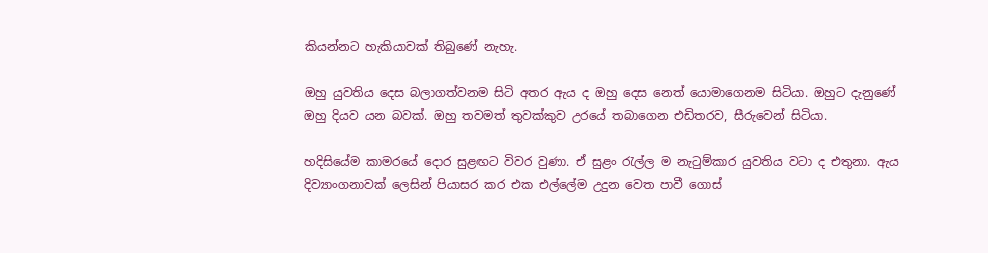කියන්නට හැකියාවක් තිබුණේ නැහැ.

ඔහු යුවතිය දෙස බලාගත්වනම සිටි අතර ඇය ද ඔහු දෙස නෙත් යොමාගෙනම සිටියා. ඔහුට දැනුණේ ඔහු දියව යන බවක්. ඔහු තවමත් තුවක්කුව උරයේ තබාගෙන එඩිතරව, සීරුවෙන් සිටියා.

හදිසියේම කාමරයේ දොර සුළඟට විවර වුණා. ඒ සුළං රැල්ල ම නැටුම්කාර යුවතිය වටා ද එතුනා. ඇය දිව්‍යාංගනාවක් ලෙසින් පියාසර කර එක එල්ලේම උදුන වෙත පාවී ගොස්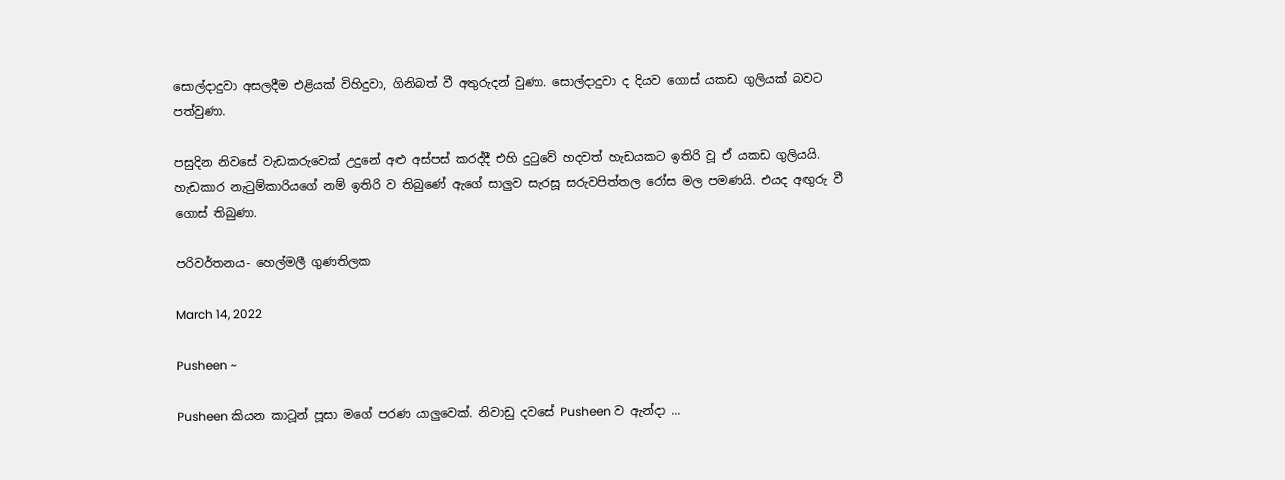සොල්දාදුවා අසලදීම එළියක් විහිදුවා, ගිනිබත් වී අතුරුදන් වුණා. සොල්දාදුවා ද දියව ගොස් යකඩ ගුලියක් බවට පත්වුණා.

පසුදින නිවසේ වැඩකරුවෙක් උදුනේ අළු අස්පස් කරද්දී එහි දුටුවේ හදවත් හැඩයකට ඉතිරි වූ ඒ යකඩ ගුලියයි. හැඩකාර නැටුම්කාරියගේ නම් ඉතිරි ව තිබුණේ ඇගේ සාලුව සැරසූ සරුවපිත්තල රෝස මල පමණයි. එයද අඟුරු වී ගොස් තිබුණා.

පරිවර්තනය- හෙල්මලී ගුණතිලක

March 14, 2022

Pusheen ~

Pusheen කියන කාටූන් පූසා මගේ පරණ යාලුවෙක්. නිවාඩු දවසේ Pusheen ව ඇන්දා ...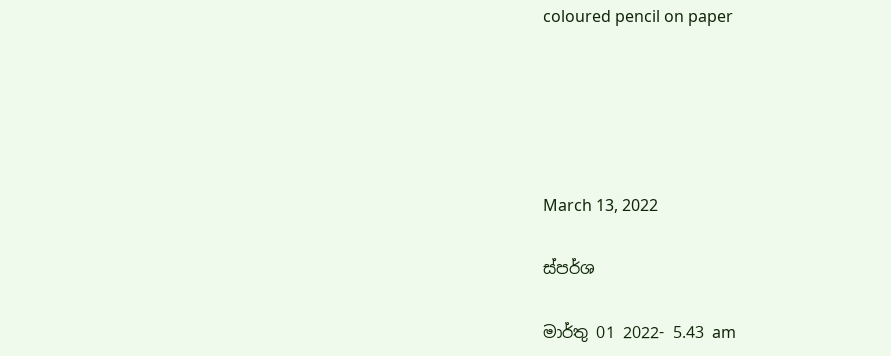coloured pencil on paper





March 13, 2022

ස්පර්ශ

මාර්තු 01 2022- 5.43 am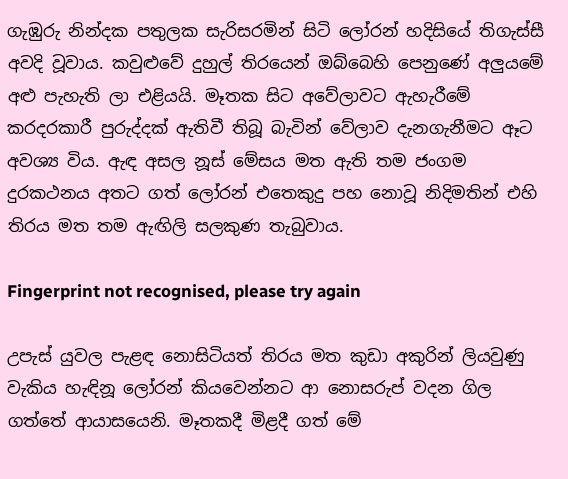ගැඹුරු නින්දක පතුලක සැරිසරමින් සිටි ලෝරන් හදිසියේ තිගැස්සී අවදි වූවාය. කවුළුවේ දුහුල් තිරයෙන් ඔබ්බෙහි පෙනුණේ අලුයමේ අළු පැහැති ලා එළියයි. මෑතක සිට අවේලාවට ඇහැරීමේ කරදරකාරී පුරුද්දක් ඇතිවී තිබූ බැවින් වේලාව දැනගැනීමට ඈට අවශ්‍ය විය. ඇඳ අසල නූස් මේසය මත ඇති තම ජංගම දුරකථනය අතට ගත් ලෝරන් එතෙකුදු පහ නොවූ නිදිමතින් එහි තිරය මත තම ඇඟිලි සලකුණ තැබුවාය.

Fingerprint not recognised, please try again

උපැස් යුවල පැළඳ නොසිටියත් තිරය මත කුඩා අකුරින් ලියවුණු වැකිය හැඳිනූ ලෝරන් කියවෙන්නට ආ නොසරුප් වදන ගිල ගත්තේ ආයාසයෙනි. මෑතකදී මිළදී ගත් මේ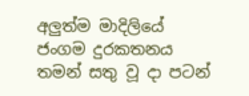අලුත්ම මාදිලියේ ජංගම දුරකතනය තමන් සතු වූ දා පටන්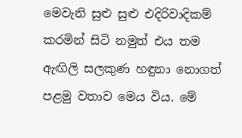මෙවැනි සුළු සුළු එදිරිවාදිකම් කරමින් සිටි නමුත් එය තම ඇඟිලි සලකුණ හඳුනා නොගත් පළමු වතාව මෙය විය. මේ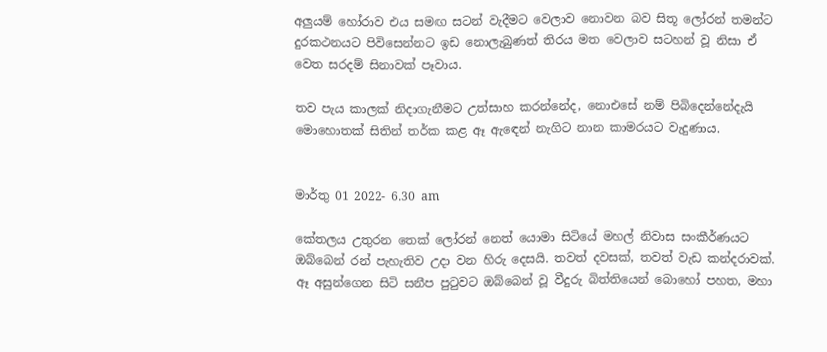අලුයම් හෝරාව එය සමඟ සටන් වැදීමට වෙලාව නොවන බව සිතූ ලෝරන් තමන්ට දුරකථනයට පිවිසෙන්නට ඉඩ නොලැබුණත් තිරය මත වෙලාව සටහන් වූ නිසා ඒ වෙත සරදම් සිනාවක් පෑවාය.

තව පැය කාලක් නිදාගැනීමට උත්සාහ කරන්නේද, නොඑසේ නම් පිබිදෙන්නේදැයි මොහොතක් සිතින් තර්ක කළ ඈ ඇඳෙන් නැගිට නාන කාමරයට වැදුණාය.


මාර්තු 01 2022- 6.30 am

කේතලය උතුරන තෙක් ලෝරන් නෙත් යොමා සිටියේ මහල් නිවාස සංකීර්ණයට ඔබ්බෙන් රන් පැහැතිව උදා වන හිරු දෙසයි. තවත් දවසක්, තවත් වැඩ කන්දරාවක්. ඈ අසුන්ගෙන සිටි සනීප පුටුවට ඔබ්බෙන් වූ වීදුරු බිත්තියෙන් බොහෝ පහත, මහා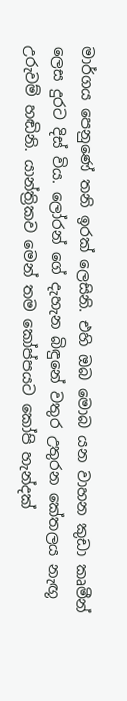මාර්ගය පෙනුණේ තනි ඉරක් ලෙසිනි. එහි ඔබ මොබ යන වාහන කුඩා කෘමීන් ලෙස දුරට දිස් විය. ලෝරන් ගේ දැහැන බිඳුනේ වතුර උතුරන කේතලය නැඟූ උරුවම් හඬිනි. යාන්ත්‍රිකව මෙන් තම කෝප්පයට කෝපි හැන්දක්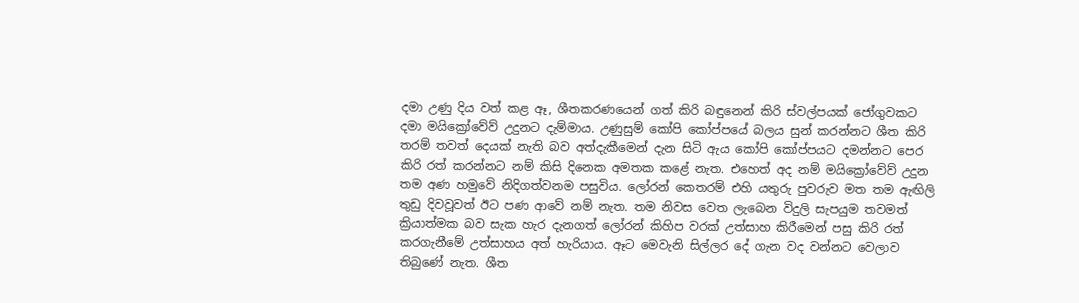දමා උණු දිය වත් කළ ඈ, ශීතකරණයෙන් ගත් කිරි බඳුනෙන් කිරි ස්වල්පයක් ජෝගුවකට දමා මයික්‍රෝවේව් උදුනට දැම්මාය. උණුසුම් කෝපි කෝප්පයේ බලය සුන් කරන්නට ශීත කිරි තරම් තවත් දෙයක් නැති බව අත්දැකීමෙන් දැන සිටි ඇය කෝපි කෝප්පයට දමන්නට පෙර කිරි රත් කරන්නට නම් කිසි දිනෙක අමතක කළේ නැත. එහෙත් අද නම් මයික්‍රෝවේව් උදුන තම අණ හමුවේ නිදිගත්වනම පසුවිය. ලෝරන් කෙතරම් එහි යතුරු පුවරුව මත තම ඇඟිලි තුඩු දිවවූවත් ඊට පණ ආවේ නම් නැත. තම නිවස වෙත ලැබෙන විදුලි සැපයුම තවමත් ක්‍රියාත්මක බව සැක හැර දැනගත් ලෝරන් කිහිප වරක් උත්සාහ කිරීමෙන් පසු කිරි රත් කරගැනීමේ උත්සාහය අත් හැරියාය. ඈට මෙවැනි සිල්ලර දේ ගැන වද වන්නට වෙලාව තිබුණේ නැත. ශීත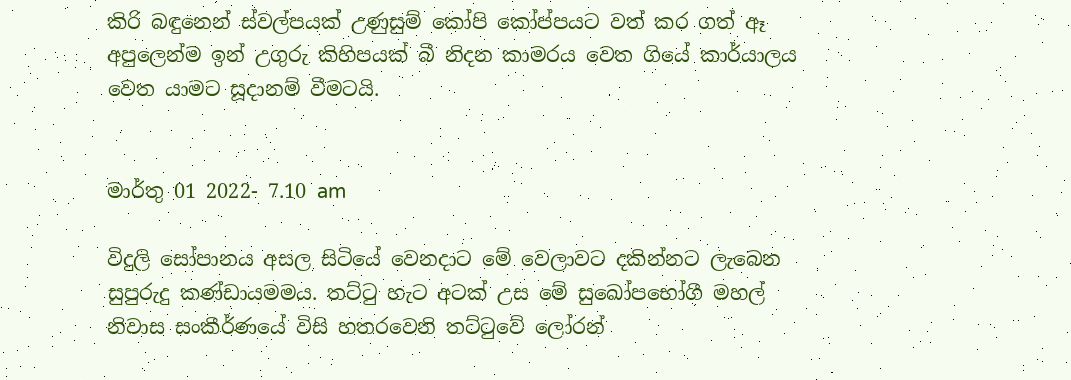කිරි බඳුනෙන් ස්වල්පයක් උණුසුම් කෝපි කෝප්පයට වත් කර ගත් ඈ අපුලෙන්ම ඉන් උගුරු කිහිපයක් බී නිදන කාමරය වෙත ගියේ කාර්යාලය වෙත යාමට සූදානම් වීමටයි.


මාර්තු 01 2022- 7.10 am

විදුලි සෝපානය අසල සිටියේ වෙනදාට මේ වෙලාවට දකින්නට ලැබෙන සුපුරුදු කණ්ඩායමමය. තට්ටු හැට අටක් උස මේ සුඛෝපභෝගී මහල් නිවාස සංකීර්ණයේ විසි හතරවෙනි තට්ටුවේ ලෝරන්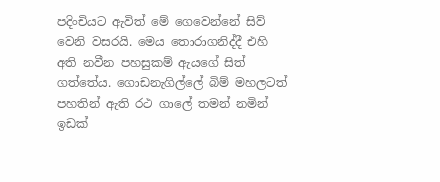පදිංචියට ඇවිත් මේ ගෙවෙන්නේ සිව් වෙනි වසරයි. මෙය තොරාගනිද්දී එහි අති නවීන පහසුකම් ඇයගේ සිත් ගත්තේය. ගොඩනැගිල්ලේ බිම් මහලටත් පහතින් ඇති රථ ගාලේ තමන් නමින් ඉඩක්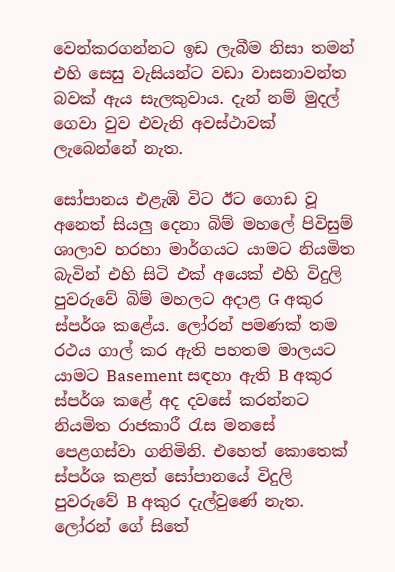වෙන්කරගන්නට ඉඩ ලැබීම නිසා තමන් එහි සෙසු වැසියන්ට වඩා වාසනාවන්ත බවක් ඇය සැලකුවාය. දැන් නම් මුදල් ගෙවා වුව එවැනි අවස්ථාවක් ලැබෙන්නේ නැත.

සෝපානය එළැඹි විට ඊට ගොඩ වූ අනෙත් සියලු දෙනා බිම් මහලේ පිවිසුම් ශාලාව හරහා මාර්ගයට යාමට නියමිත බැවින් එහි සිටි එක් අයෙක් එහි විදුලි පුවරුවේ බිම් මහලට අදාළ G අකුර ස්පර්ශ කළේය. ලෝරන් පමණක් තම රථය ගාල් කර ඇති පහතම මාලයට යාමට Basement සඳහා ඇති B අකුර ස්පර්ශ කළේ අද දවසේ කරන්නට නියමිත රාජකාරී රැස මනසේ පෙළගස්වා ගනිමිනි. එහෙත් කොතෙක් ස්පර්ශ කළත් සෝපානයේ විදුලි පුවරුවේ B අකුර දැල්වුණේ නැත. ලෝරන් ගේ සිතේ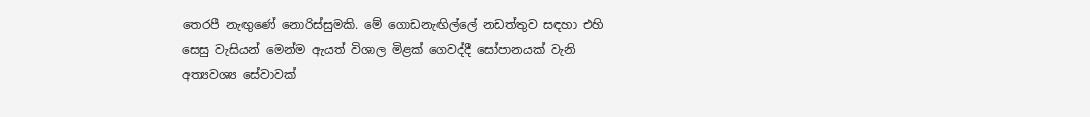තෙරපී නැඟුණේ නොරිස්සුමකි. මේ ගොඩනැඟිල්ලේ නඩත්තුව සඳහා එහි සෙසු වැසියන් මෙන්ම ඇයත් විශාල මිළක් ගෙවද්දී සෝපානයක් වැනි අත්‍යවශ්‍ය සේවාවක්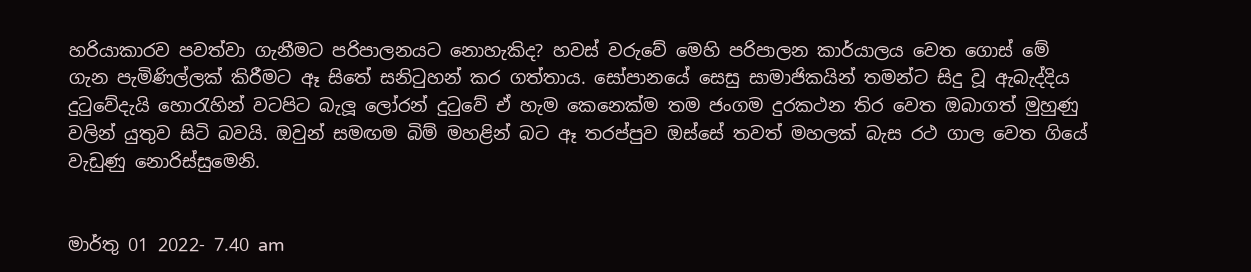හරියාකාරව පවත්වා ගැනීමට පරිපාලනයට නොහැකිද? හවස් වරුවේ මෙහි පරිපාලන කාර්යාලය වෙත ගොස් මේ ගැන පැමිණිල්ලක් කිරීමට ඈ සිතේ සනිටුහන් කර ගත්තාය. සෝපානයේ සෙසු සාමාජිකයින් තමන්ට සිදු වූ ඇබැද්දිය දුටුවේදැයි හොරැහින් වටපිට බැලූ ලෝරන් දුටුවේ ඒ හැම කෙනෙක්ම තම ජංගම දුරකථන තිර වෙත ඔබාගත් මුහුණු වලින් යුතුව සිටි බවයි. ඔවුන් සමඟම බිම් මහළින් බට ඈ තරප්පුව ඔස්සේ තවත් මහලක් බැස රථ ගාල වෙත ගියේ වැඩුණු නොරිස්සුමෙනි.


මාර්තු 01 2022- 7.40 am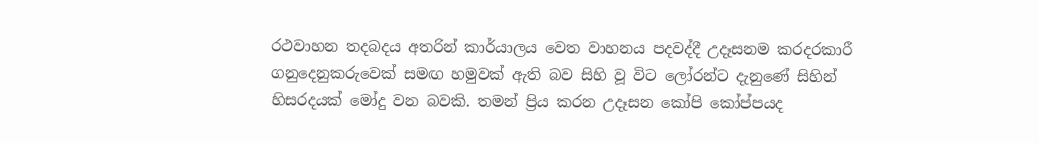රථවාහන තදබදය අතරින් කාර්යාලය වෙත වාහනය පදවද්දී උදෑසනම කරදරකාරී ගනුදෙනුකරුවෙක් සමඟ හමුවක් ඇති බව සිහි වූ විට ලෝරන්ට දැනුණේ සිහින් හිසරදයක් මෝදු වන බවකි. තමන් ප්‍රිය කරන උදෑසන කෝපි කෝප්පයද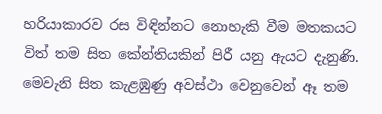හරියාකාරව රස විඳින්නට නොහැකි වීම මතකයට විත් තම සිත කේන්තියකින් පිරී යනු ඇයට දැනුණි. මෙවැනි සිත කැළඹුණු අවස්ථා වෙනුවෙන් ඈ තම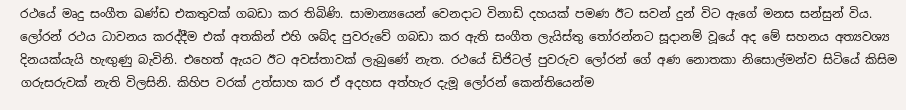රථයේ මෘදු සංගීත ඛණ්ඩ එකතුවක් ගබඩා කර තිබිණි. සාමාන්‍යයෙන් වෙනදාට විනාඩි දහයක් පමණ ඊට සවන් දුන් විට ඇගේ මනස සන්සුන් විය. ලෝරන් රථය ධාවනය කරද්දීම එක් අතකින් එහි ශබ්ද පුවරුවේ ගබඩා කර ඇති සංගීත ලැයිස්තු තෝරන්නට සූදානම් වූයේ අද මේ සහනය අත්‍යවශ්‍ය දිනයක්යැයි හැඟුණු බැවිනි. එහෙත් ඇයට ඊට අවස්තාවක් ලැබුණේ නැත. රථයේ ඩිජිටල් පුවරුව ලෝරන් ගේ අණ නොතකා නිසොල්මන්ව සිටියේ කිසිම ගරුසරුවක් නැති විලසිනි. කිහිප වරක් උත්සාහ කර ඒ අදහස අත්හැර දැමූ ලෝරන් කෙන්තියෙන්ම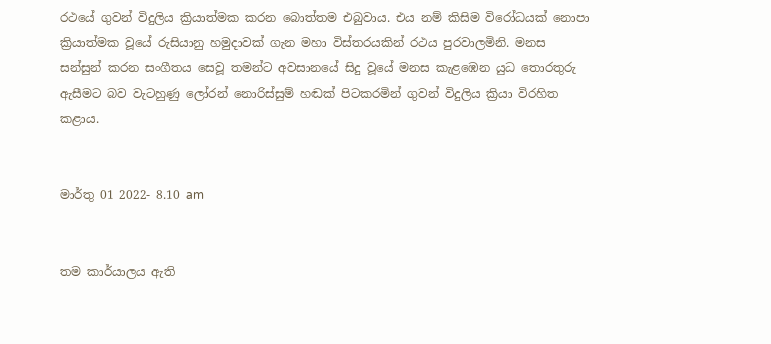රථයේ ගුවන් විදුලිය ක්‍රියාත්මක කරන බොත්තම එබුවාය. එය නම් කිසිම විරෝධයක් නොපා ක්‍රියාත්මක වූයේ රුසියානු හමුදාවක් ගැන මහා විස්තරයකින් රථය පුරවාලමිනි. මනස සන්සුන් කරන සංගීතය සෙවූ තමන්ට අවසානයේ සිදු වූයේ මනස කැළඹෙන යුධ තොරතුරු ඇසීමට බව වැටහුණු ලෝරන් නොරිස්සුම් හඬක් පිටකරමින් ගුවන් විදුලිය ක්‍රියා විරහිත කළාය.


මාර්තු 01 2022- 8.10 am


තම කාර්යාලය ඇති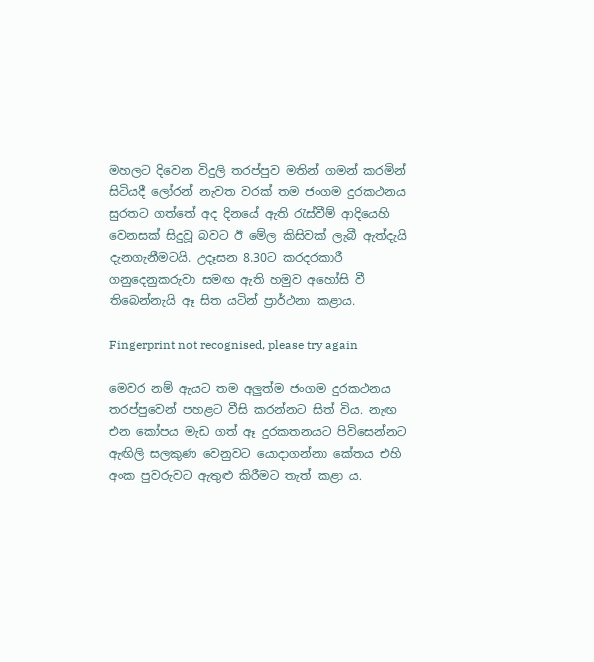මහලට දිවෙන විදුලි තරප්පුව මතින් ගමන් කරමින් සිටියදී ලෝරන් නැවත වරක් තම ජංගම දුරකථනය සුරතට ගත්තේ අද දිනයේ ඇති රැස්වීම් ආදියෙහි වෙනසක් සිදුවූ බවට ඊ මේල කිසිවක් ලැබී ඇත්දැයි දැනගැනීමටයි. උදෑසන 8.30ට කරදරකාරී ගනුදෙනුකරුවා සමඟ ඇති හමුව අහෝසි වී තිබෙන්නැයි ඈ සිත යටින් ප්‍රාර්ථනා කළාය.

Fingerprint not recognised, please try again

මෙවර නම් ඇයට තම අලුත්ම ජංගම දුරකථනය තරප්පුවෙන් පහළට වීසි කරන්නට සිත් විය. නැඟ එන කෝපය මැඩ ගත් ඈ දුරකතනයට පිවිසෙන්නට ඇඟිලි සලකුණ වෙනුවට යොදාගන්නා කේතය එහි අංක පුවරුවට ඇතුළු කිරීමට තැත් කළා ය.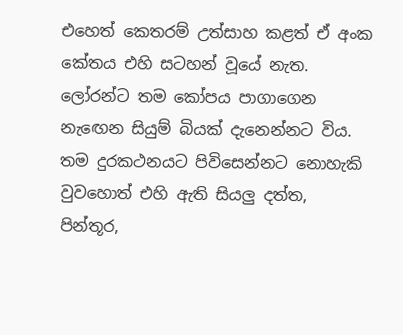එහෙත් කෙතරම් උත්සාහ කළත් ඒ අංක කේතය එහි සටහන් වූයේ නැත. ලෝරන්ට තම කෝපය පාගාගෙන නැඟෙන සියුම් බියක් දැනෙන්නට විය. තම දුරකථනයට පිවිසෙන්නට නොහැකි වුවහොත් එහි ඇති සියලු දත්ත, පින්තූර,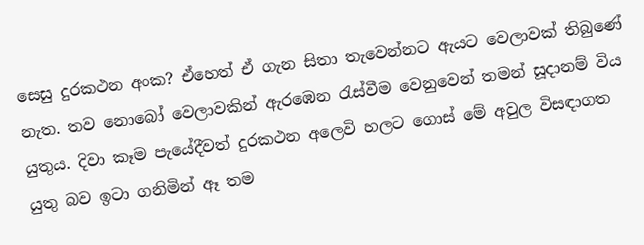සෙසු දුරකථන අංක? ඒහෙත් ඒ ගැන සිතා තැවෙන්නට ඇයට වෙලාවක් තිබුණේ නැත. තව නොබෝ වෙලාවකින් ඇරඹෙන රැස්වීම වෙනුවෙන් තමන් සූදානම් විය යුතුය. දිවා කෑම පැයේදීවත් දුරකථන අලෙවි හලට ගොස් මේ අවුල විසඳාගත යුතු බව ඉටා ගනිමින් ඈ තම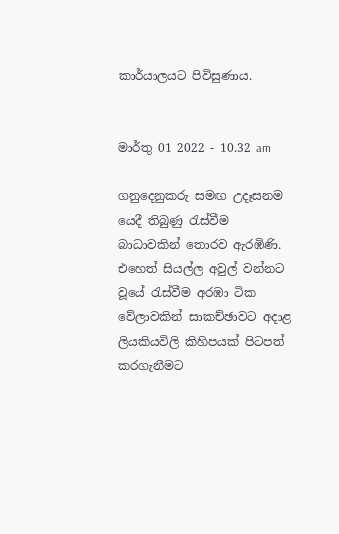කාර්යාලයට පිවිසුණාය.


මාර්තු 01 2022 - 10.32 am

ගනුදෙනුකරු සමඟ උදෑසනම යෙදී තිබුණු රැස්වීම බාධාවකින් තොරව ඇරඹිණි. එහෙත් සියල්ල අවුල් වන්නට වූයේ රැස්වීම අරඹා ටික වේලාවකින් සාකච්ඡාවට අදාළ ලියකියවිලි කිහිපයක් පිටපත් කරගැනීමට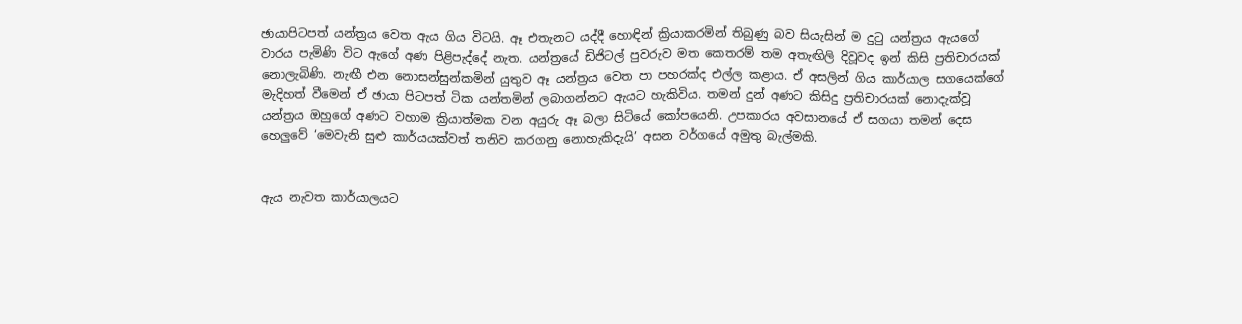ඡායාපිටපත් යන්ත්‍රය වෙත ඇය ගිය විටයි. ඈ එතැනට යද්දී හොඳින් ක්‍රියාකරමින් තිබුණු බව සියැසින් ම දුටු යන්ත්‍රය ඇයගේ වාරය පැමිණි විට ඇගේ අණ පිළිපැද්දේ නැත. යන්ත්‍රයේ ඩිජිටල් පුවරුව මත කෙතරම් තම අතැඟිලි දිවූවද ඉන් කිසි ප්‍රතිචාරයක් නොලැබිණි. නැඟී එන නොසන්සුන්කමින් යුතුව ඈ යන්ත්‍රය වෙත පා පහරක්ද එල්ල කළාය. ඒ අසලින් ගිය කාර්යාල සගයෙක්ගේ මැදිහත් වීමෙන් ඒ ඡායා පිටපත් ටික යන්තමින් ලබාගන්නට ඇයට හැකිවිය. තමන් දුන් අණට කිසිදු ප්‍රතිචාරයක් නොදැක්වූ යන්ත්‍රය ඔහුගේ අණට වහාම ක්‍රියාත්මක වන අයුරු ඈ බලා සිටියේ කෝපයෙනි. උපකාරය අවසානයේ ඒ සගයා තමන් දෙස හෙලුවේ ‘මෙවැනි සුළු කාර්යයක්වත් තනිව කරගනු නොහැකිදැයි’ අසන වර්ගයේ අමුතු බැල්මකි.


ඇය නැවත කාර්යාලයට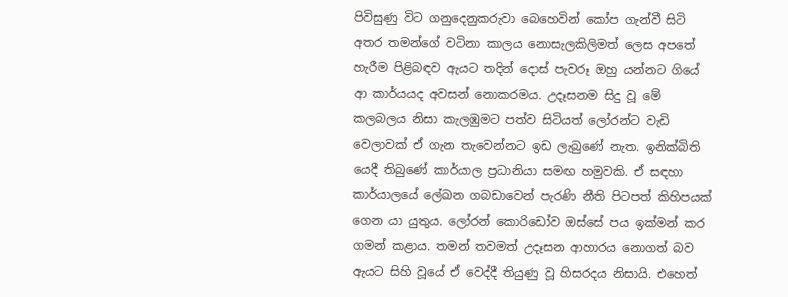පිවිසුණු විට ගනුදෙනුකරුවා බෙහෙවින් කෝප ගැන්වී සිටි අතර තමන්ගේ වටිනා කාලය නොසැලකිලිමත් ලෙස අපතේ හැරීම පිළිබඳව ඇයට තදින් දොස් පැවරූ ඔහු යන්නට ගියේ ආ කාර්යයද අවසන් නොකරමය. උදෑසනම සිදු වූ මේ කලබලය නිසා කැලඹුමට පත්ව සිටියත් ලෝරන්ට වැඩි වෙලාවක් ඒ ගැන තැවෙන්නට ඉඩ ලැබුණේ නැත. ඉනික්බිති යෙදී තිබුණේ කාර්යාල ප්‍රධානියා සමඟ හමුවකි. ඒ සඳහා කාර්යාලයේ ලේඛන ගබඩාවෙන් පැරණි නීති පිටපත් කිහිපයක් ගෙන යා යුතුය. ලෝරන් කොරිඩෝව ඔස්සේ පය ඉක්මන් කර ගමන් කළාය. තමන් තවමත් උදෑසන ආහාරය නොගත් බව ඇයට සිහි වූයේ ඒ වෙද්දී තියුණු වූ හිසරදය නිසායි. එහෙත්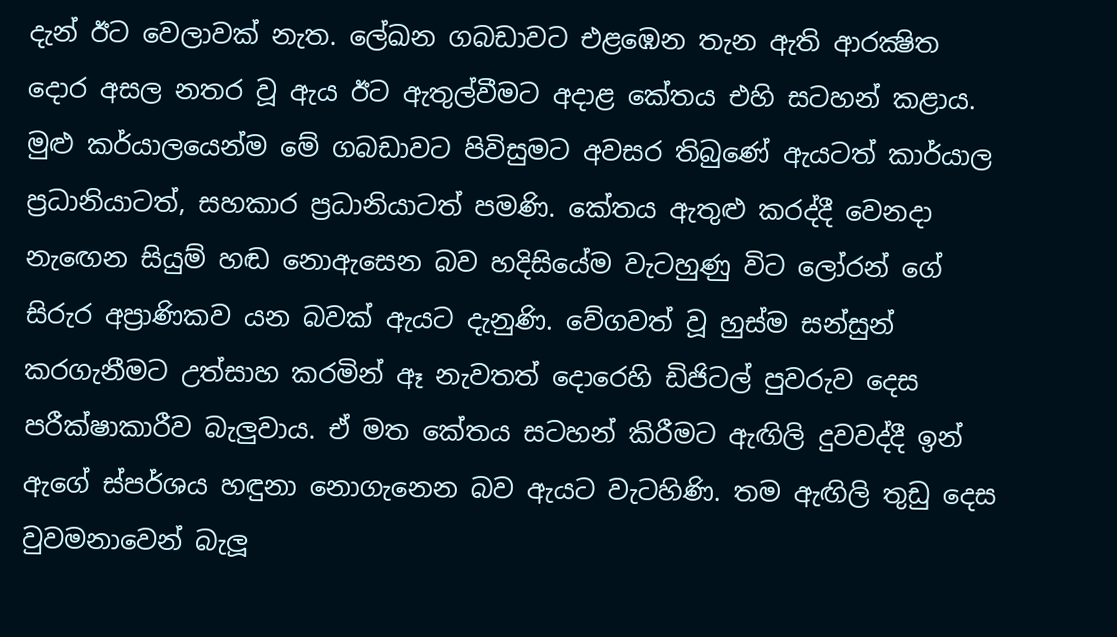දැන් ඊට වෙලාවක් නැත. ලේඛන ගබඩාවට එළඹෙන තැන ඇති ආරක්‍ෂිත දොර අසල නතර වූ ඇය ඊට ඇතුල්වීමට අදාළ කේතය එහි සටහන් කළාය. මුළු කර්යාලයෙන්ම මේ ගබඩාවට පිවිසුමට අවසර තිබුණේ ඇයටත් කාර්යාල ප්‍රධානියාටත්, සහකාර ප්‍රධානියාටත් පමණි. කේතය ඇතුළු කරද්දී වෙනදා නැඟෙන සියුම් හඬ නොඇසෙන බව හදිසියේම වැටහුණු විට ලෝරන් ගේ සිරුර අප්‍රාණිකව යන බවක් ඇයට දැනුණි. වේගවත් වූ හුස්ම සන්සුන් කරගැනීමට උත්සාහ කරමින් ඈ නැවතත් දොරෙහි ඩිජිටල් පුවරුව දෙස පරීක්ෂාකාරීව බැලුවාය. ඒ මත කේතය සටහන් කිරීමට ඇඟිලි දුවවද්දී ඉන් ඇගේ ස්පර්ශය හඳුනා නොගැනෙන බව ඇයට වැටහිණි. තම ඇඟිලි තුඩු දෙස වුවමනාවෙන් බැලූ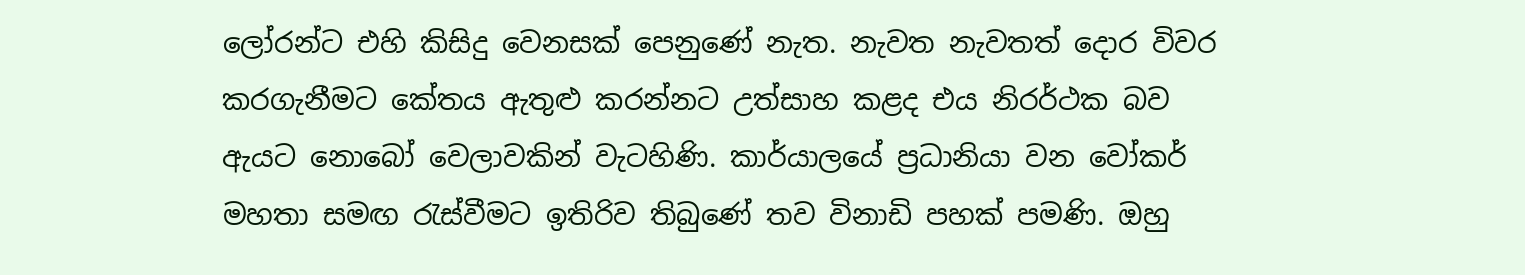ලෝරන්ට එහි කිසිදු වෙනසක් පෙනුණේ නැත. නැවත නැවතත් දොර විවර කරගැනීමට කේතය ඇතුළු කරන්නට උත්සාහ කළද එය නිරර්ථක බව ඇයට නොබෝ වෙලාවකින් වැටහිණි. කාර්යාලයේ ප්‍රධානියා වන වෝකර් මහතා සමඟ රැස්වීමට ඉතිරිව තිබුණේ තව විනාඩි පහක් පමණි. ඔහු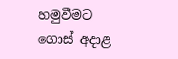හමුවීමට ගොස් අදාළ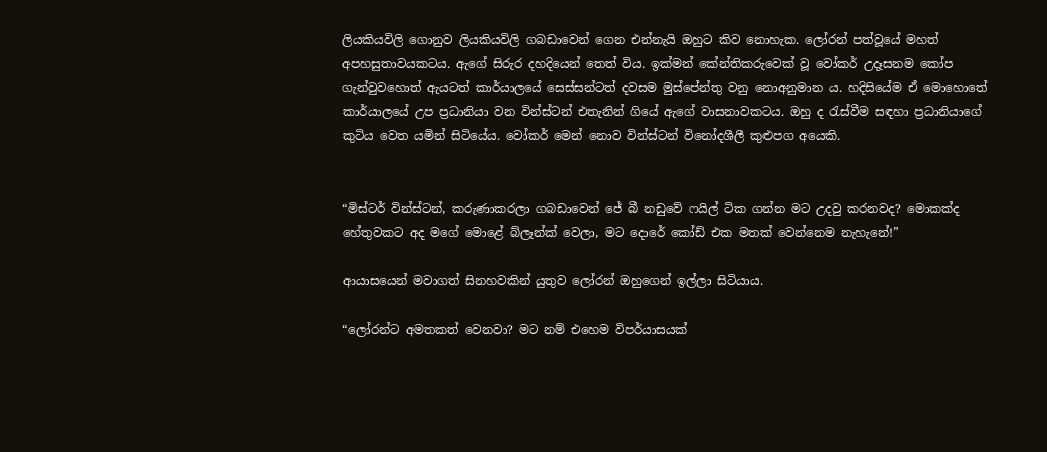ලියකියවිලි ගොනුව ලියකියවිලි ගබඩාවෙන් ගෙන එන්නැයි ඔහුට කිව නොහැක. ලෝරන් පත්වූයේ මහත් අපහසුතාවයකටය. ඇගේ සිරුර දහදියෙන් තෙත් විය. ඉක්මන් කේන්තිකරුවෙක් වූ වෝකර් උදෑසනම කෝප ගැන්වුවහොත් ඇයටත් කාර්යාලයේ සෙස්සන්ටත් දවසම මුස්පේන්තු වනු නොඅනුමාන ය. හදිසියේම ඒ මොහොතේ කාර්යාලයේ උප ප්‍රධානියා වන වින්ස්ටන් එතැනින් ගියේ ඇගේ වාසනාවකටය. ඔහු ද රැස්වීම සඳහා ප්‍රධානියාගේ කුටිය වෙත යමින් සිටියේය. වෝකර් මෙන් නොව වින්ස්ටන් විනෝදශීලී කුළුපග අයෙකි.


“මිස්ටර් වින්ස්ටන්, කරුණාකරලා ගබඩාවෙන් ජේ බී නඩුවේ ෆයිල් ටික ගන්න මට උදවු කරනවද? මොකක්ද හේතුවකට අද මගේ මොළේ බ්ලෑන්ක් වෙලා, මට දොරේ කෝඩ් එක මතක් වෙන්නෙම නැහැනේ!”

ආයාසයෙන් මවාගත් සිනහවකින් යුතුව ලෝරන් ඔහුගෙන් ඉල්ලා සිටියාය.

“ලෝරන්ට අමතකත් වෙනවා? මට නම් එහෙම විපර්යාසයක්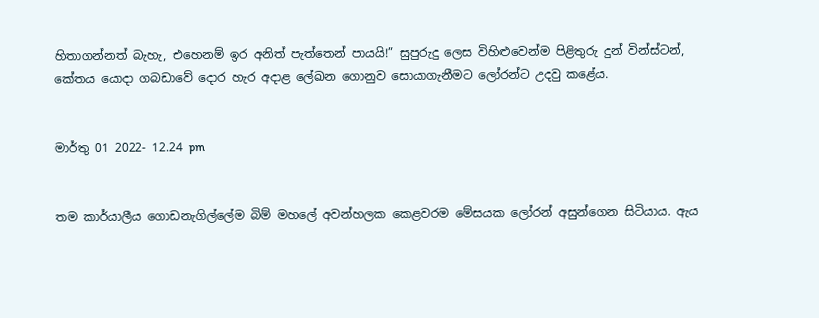හිතාගන්නත් බැහැ, එහෙනම් ඉර අනිත් පැත්තෙන් පායයි!” සුපුරුදු ලෙස විහිළුවෙන්ම පිළිතුරු දුන් වින්ස්ටන්, කේතය යොදා ගබඩාවේ දොර හැර අදාළ ලේඛන ගොනුව සොයාගැනීමට ලෝරන්ට උදවු කළේය.


මාර්තු 01 2022- 12.24 pm


තම කාර්යාලීය ගොඩනැගිල්ලේම බිම් මහලේ අවන්හලක කෙළවරම මේසයක ලෝරන් අසුන්ගෙන සිටියාය. ඇය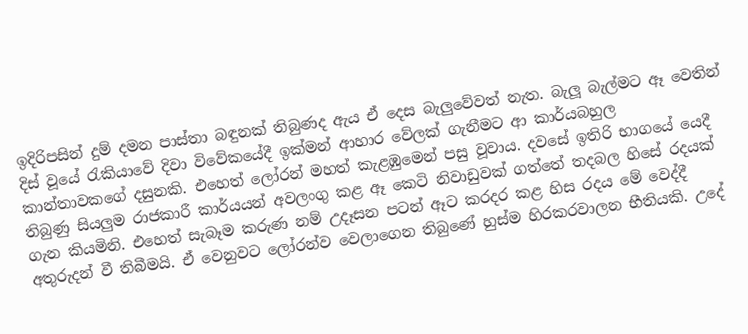ඉදිරිපසින් දුම් දමන පාස්තා බඳුනක් තිබුණද ඇය ඒ දෙස බැලුවේවත් නැත. බැලූ බැල්මට ඈ වෙතින් දිස් වූයේ රැකියාවේ දිවා විවේකයේදී ඉක්මන් ආහාර වේලක් ගැනීමට ආ කාර්යබහුල කාන්තාවකගේ දසුනකි. එහෙත් ලෝරන් මහත් කැළඹුමෙන් පසු වූවාය. දවසේ ඉතිරි භාගයේ යෙදී තිබුණු සියලුම රාජකාරී කාර්යයන් අවලංගු කළ ඈ කෙටි නිවාඩුවක් ගත්තේ තදබල හිසේ රදයක් ගැන කියමිනි. එහෙත් සැබෑම කරුණ නම් උදෑසන පටන් ඈට කරදර කළ හිස රදය මේ වෙද්දී අතුරුදන් වී තිබීමයි. ඒ වෙනුවට ලෝරන්ව වෙලාගෙන තිබුණේ හුස්ම හිරකරවාලන භීතියකි. උදේ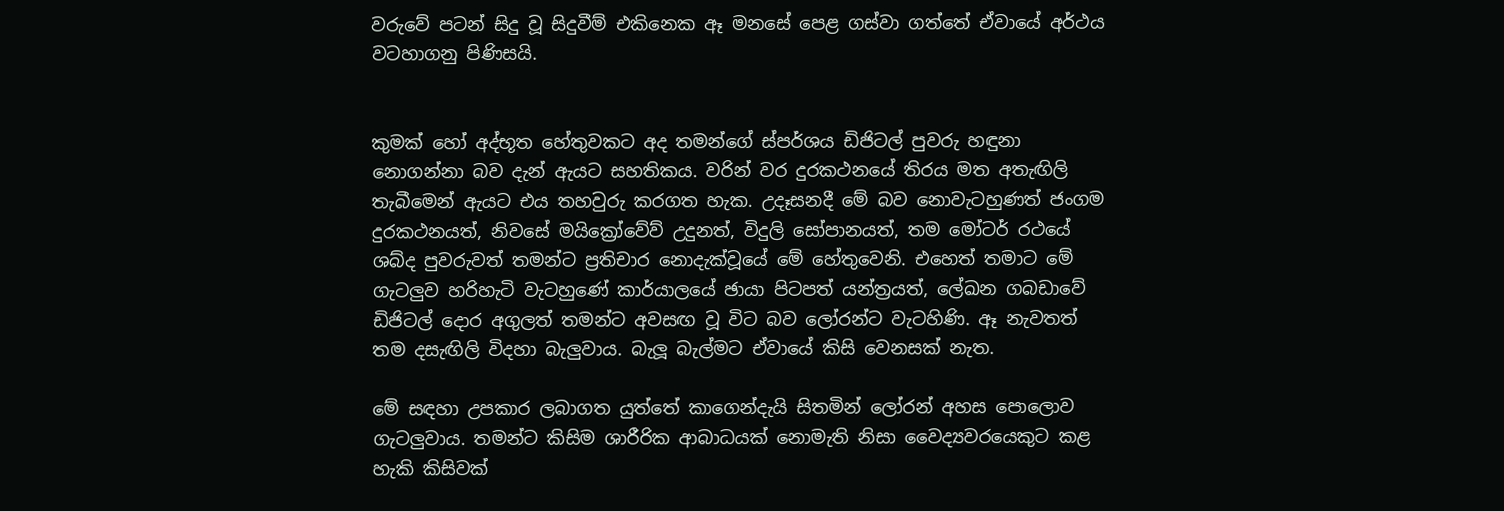වරුවේ පටන් සිදු වූ සිදුවීම් එකිනෙක ඈ මනසේ පෙළ ගස්වා ගත්තේ ඒවායේ අර්ථය වටහාගනු පිණිසයි.


කුමක් හෝ අද්භූත හේතුවකට අද තමන්ගේ ස්පර්ශය ඩිජිටල් පුවරු හඳුනා නොගන්නා බව දැන් ඇයට සහතිකය. වරින් වර දුරකථනයේ තිරය මත අතැඟිලි තැබීමෙන් ඇයට එය තහවුරු කරගත හැක. උදෑසනදී මේ බව නොවැටහුණත් ජංගම දුරකථනයත්, නිවසේ මයික්‍රෝවේව් උදුනත්, විදුලි සෝපානයත්, තම මෝටර් රථයේ ශබ්ද පුවරුවත් තමන්ට ප්‍රතිචාර නොදැක්වූයේ මේ හේතුවෙනි. එහෙත් තමාට මේ ගැටලුව හරිහැටි වැටහුණේ කාර්යාලයේ ඡායා පිටපත් යන්ත්‍රයත්, ලේඛන ගබඩාවේ ඩිජිටල් දොර අගුලත් තමන්ට අවසඟ වූ විට බව ලෝරන්ට වැටහිණි. ඈ නැවතත් තම දසැඟිලි විදහා බැලුවාය. බැලූ බැල්මට ඒවායේ කිසි වෙනසක් නැත.

මේ සඳහා උපකාර ලබාගත යුත්තේ කාගෙන්දැයි සිතමින් ලෝරන් අහස පොලොව ගැටලුවාය. තමන්ට කිසිම ශාරීරික ආබාධයක් නොමැති නිසා වෛද්‍යවරයෙකුට කළ හැකි කිසිවක්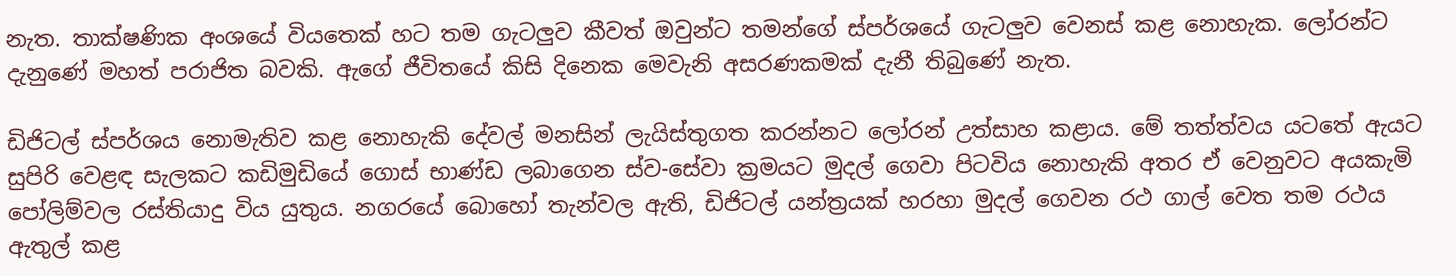නැත. තාක්ෂණික අංශයේ වියතෙක් හට තම ගැටලුව කීවත් ඔවුන්ට තමන්ගේ ස්පර්ශයේ ගැටලුව වෙනස් කළ නොහැක. ලෝරන්ට දැනුණේ මහත් පරාජිත බවකි. ඇගේ ජීවිතයේ කිසි දිනෙක මෙවැනි අසරණකමක් දැනී තිබුණේ නැත.

ඩිජිටල් ස්පර්ශය නොමැතිව කළ නොහැකි දේවල් මනසින් ලැයිස්තුගත කරන්නට ලෝරන් උත්සාහ කළාය. මේ තත්ත්වය යටතේ ඇයට සුපිරි වෙළඳ සැලකට කඩිමුඩියේ ගොස් භාණ්ඩ ලබාගෙන ස්ව-සේවා ක්‍රමයට මුදල් ගෙවා පිටවිය නොහැකි අතර ඒ වෙනුවට අයකැමි පෝලිම්වල රස්තියාදු විය යුතුය. නගරයේ බොහෝ තැන්වල ඇති, ඩිජිටල් යන්ත්‍රයක් හරහා මුදල් ගෙවන රථ ගාල් වෙත තම රථය ඇතුල් කළ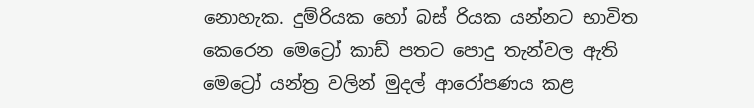නොහැක. දුම්රියක හෝ බස් රියක යන්නට භාවිත කෙරෙන මෙට්‍රෝ කාඩ් පතට පොදු තැන්වල ඇති මෙට්‍රෝ යන්ත්‍ර වලින් මුදල් ආරෝපණය කළ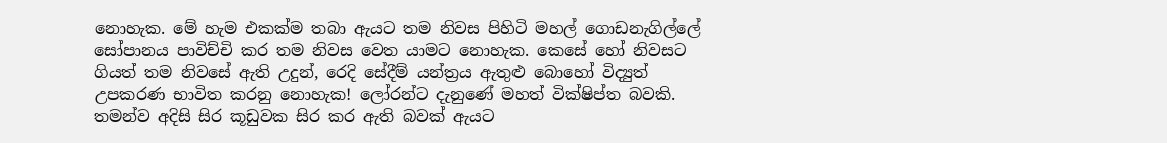නොහැක. මේ හැම එකක්ම තබා ඇයට තම නිවස පිහිටි මහල් ගොඩනැගිල්ලේ සෝපානය පාවිච්චි කර තම නිවස වෙත යාමට නොහැක. කෙසේ හෝ නිවසට ගියත් තම නිවසේ ඇති උදුන්, රෙදි සේදීම් යන්ත්‍රය ඇතුළු බොහෝ විද්‍යුත් උපකරණ භාවිත කරනු නොහැක! ලෝරන්ට දැනුණේ මහත් වික්ෂිප්ත බවකි. තමන්ව අදිසි සිර කූඩුවක සිර කර ඇති බවක් ඇයට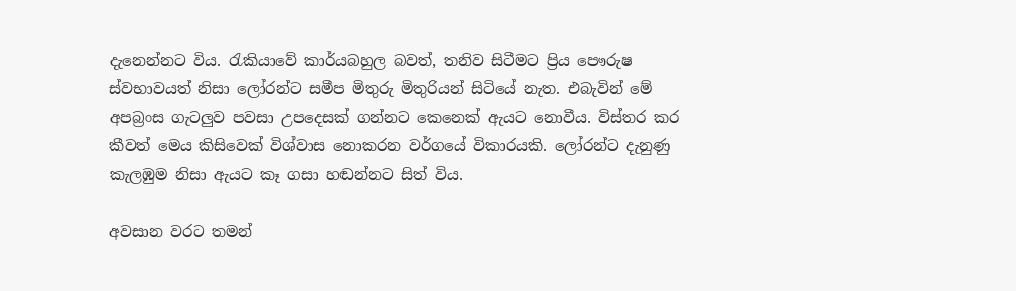දැනෙන්නට විය. රැකියාවේ කාර්යබහුල බවත්, තනිව සිටීමට ප්‍රිය පෞරුෂ ස්වභාවයත් නිසා ලෝරන්ට සමීප මිතුරු මිතුරියන් සිටියේ නැත. එබැවින් මේ අපබ්‍රංස ගැටලුව පවසා උපදෙසක් ගන්නට කෙනෙක් ඇයට නොවීය. විස්තර කර කීවත් මෙය කිසිවෙක් විශ්වාස නොකරන වර්ගයේ විකාරයකි. ලෝරන්ට දැනුණු කැලඹුම නිසා ඇයට කෑ ගසා හඬන්නට සිත් විය.

අවසාන වරට තමන්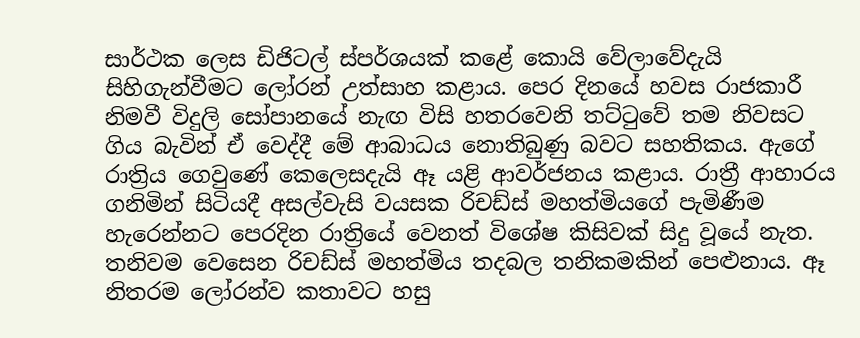සාර්ථක ලෙස ඩිජිටල් ස්පර්ශයක් කළේ කොයි වේලාවේදැයි සිහිගැන්වීමට ලෝරන් උත්සාහ කළාය. පෙර දිනයේ හවස රාජකාරී නිමවී විදුලි සෝපානයේ නැඟ විසි හතරවෙනි තට්ටුවේ තම නිවසට ගිය බැවින් ඒ වෙද්දී මේ ආබාධය නොතිබුණු බවට සහතිකය. ඇගේ රාත්‍රිය ගෙවුණේ කෙලෙසදැයි ඈ යළි ආවර්ජනය කළාය. රාත්‍රී ආහාරය ගනිමින් සිටියදී අසල්වැසි වයසක රිචඩ්ස් මහත්මියගේ පැමිණීම හැරෙන්නට පෙරදින රාත්‍රියේ වෙනත් විශේෂ කිසිවක් සිදු වූයේ නැත. තනිවම වෙසෙන රිචඩ්ස් මහත්මිය තදබල තනිකමකින් පෙළුනාය. ඈ නිතරම ලෝරන්ව කතාවට හසු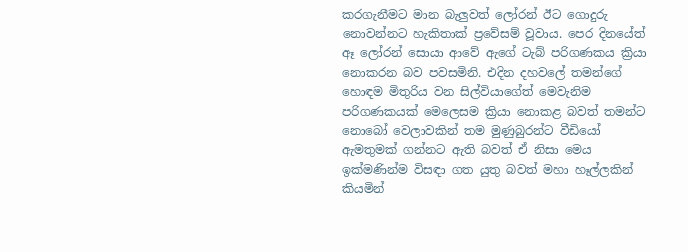කරගැනීමට මාන බැලුවත් ලෝරන් ඊට ගොදුරු නොවන්නට හැකිතාක් ප්‍රවේසම් වූවාය. පෙර දිනයේත් ඈ ලෝරන් සොයා ආවේ ඇගේ ටැබ් පරිගණකය ක්‍රියා නොකරන බව පවසමිනි. එදින දහවලේ තමන්ගේ හොඳම මිතුරිය වන සිල්වියාගේත් මෙවැනිම පරිගණකයක් මෙලෙසම ක්‍රියා නොකළ බවත් තමන්ට නොබෝ වෙලාවකින් තම මුණුබුරන්ට වීඩියෝ ඇමතුමක් ගන්නට ඇති බවත් ඒ නිසා මෙය ඉක්මණින්ම විසඳා ගත යුතු බවත් මහා හෑල්ලකින් කියමින්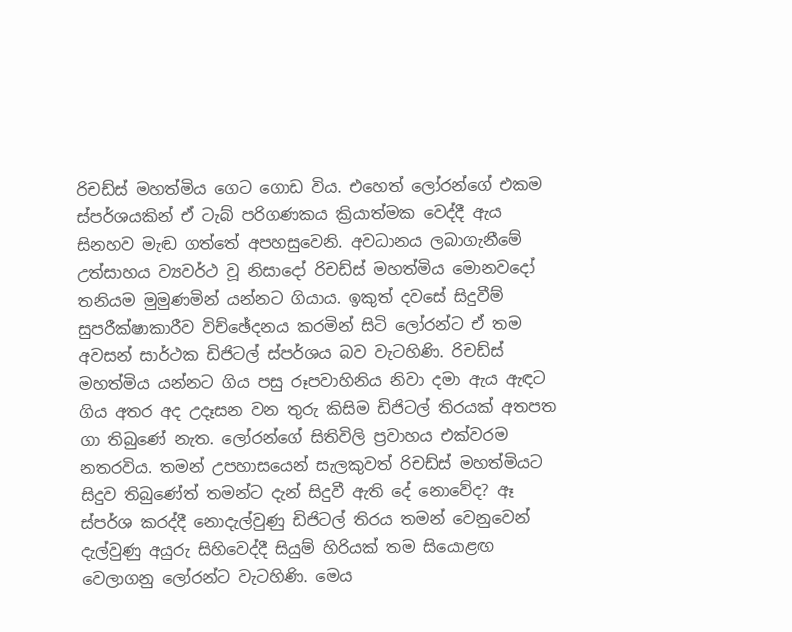රිචඩ්ස් මහත්මිය ගෙට ගොඩ විය. එහෙත් ලෝරන්ගේ එකම ස්පර්ශයකින් ඒ ටැබ් පරිගණකය ක්‍රියාත්මක වෙද්දී ඇය සිනහව මැඬ ගත්තේ අපහසුවෙනි. අවධානය ලබාගැනීමේ උත්සාහය ව්‍යවර්ථ වූ නිසාදෝ රිචඩ්ස් මහත්මිය මොනවදෝ තනියම මුමුණමින් යන්නට ගියාය. ඉකුත් දවසේ සිදුවීම් සුපරීක්ෂාකාරීව විච්ඡේදනය කරමින් සිටි ලෝරන්ට ඒ තම අවසන් සාර්ථක ඩිජිටල් ස්පර්ශය බව වැටහිණි. රිචඩ්ස් මහත්මිය යන්නට ගිය පසු රූපවාහිනිය නිවා දමා ඇය ඇඳට ගිය අතර අද උදෑසන වන තුරු කිසිම ඩිජිටල් තිරයක් අතපත ගා තිබුණේ නැත. ලෝරන්ගේ සිතිවිලි ප්‍රවාහය එක්වරම නතරවිය. තමන් උපහාසයෙන් සැලකුවත් රිචඩ්ස් මහත්මියට සිදුව තිබුණේත් තමන්ට දැන් සිදුවී ඇති දේ නොවේද? ඈ ස්පර්ශ කරද්දී නොදැල්වුණු ඩිජිටල් තිරය තමන් වෙනුවෙන් දැල්වුණු අයුරු සිහිවෙද්දී සියුම් හිරියක් තම සියොළඟ වෙලාගනු ලෝරන්ට වැටහිණි. මෙය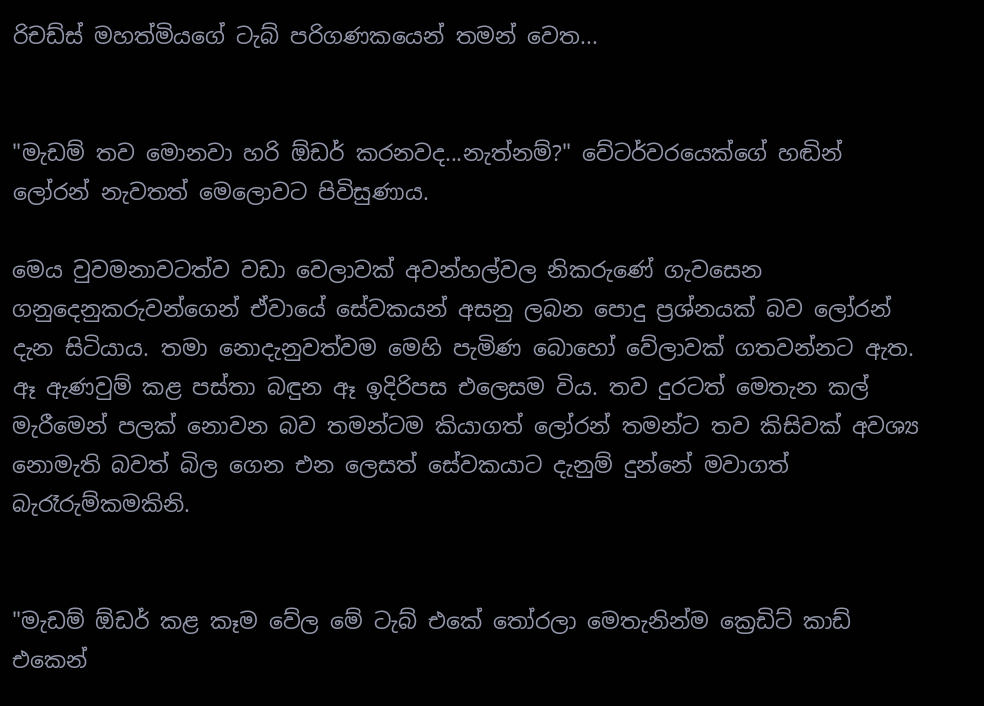රිචඩ්ස් මහත්මියගේ ටැබ් පරිගණකයෙන් තමන් වෙත...


"මැඩම් තව මොනවා හරි ඕඩර් කරනවද...නැත්නම්?" වේටර්වරයෙක්ගේ හඬින් ලෝරන් නැවතත් මෙලොවට පිවිසුණාය.

මෙය වුවමනාවටත්ව වඩා වෙලාවක් අවන්හල්වල නිකරුණේ ගැවසෙන ගනුදෙනුකරුවන්ගෙන් ඒවායේ සේවකයන් අසනු ලබන පොදු ප්‍රශ්නයක් බව ලෝරන් දැන සිටියාය. තමා නොදැනුවත්වම මෙහි පැමිණ බොහෝ වේලාවක් ගතවන්නට ඇත. ඈ ඇණවුම් කළ පස්තා බඳුන ඈ ඉදිරිපස එලෙසම විය. තව දුරටත් මෙතැන කල් මැරීමෙන් පලක් නොවන බව තමන්ටම කියාගත් ලෝරන් තමන්ට තව කිසිවක් අවශ්‍ය නොමැති බවත් බිල ගෙන එන ලෙසත් සේවකයාට දැනුම් දුන්නේ මවාගත් බැරෑරුම්කමකිනි.


"මැඩම් ඕඩර් කළ කෑම වේල මේ ටැබ් එකේ තෝරලා මෙතැනින්ම ක්‍රෙඩිට් කාඩ් එකෙන්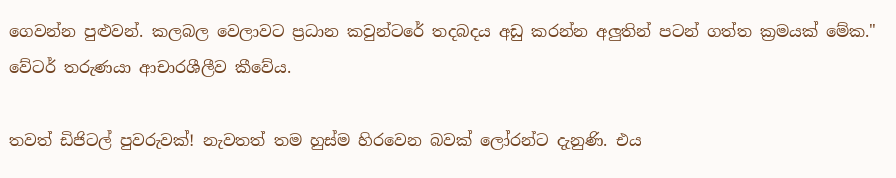ගෙවන්න පුළුවන්. කලබල වෙලාවට ප්‍රධාන කවුන්ටරේ තදබදය අඩු කරන්න අලුතින් පටන් ගත්ත ක්‍රමයක් මේක." වේටර් තරුණයා ආචාරශීලීව කීවේය.

තවත් ඩිජිටල් පුවරුවක්! නැවතත් තම හුස්ම හිරවෙන බවක් ලෝරන්ට දැනුණි. එය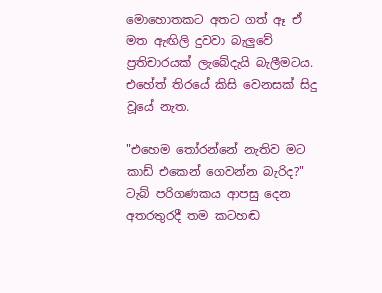මොහොතකට අතට ගත් ඈ ඒ මත ඇඟිලි දුවවා බැලුවේ ප්‍රතිචාරයක් ලැබේදැයි බැලීමටය. එහේත් තිරයේ කිසි වෙනසක් සිදු වූයේ නැත.

"එහෙම තෝරන්නේ නැතිව මට කාඩ් එකෙන් ගෙවන්න බැරිද?" ටැබ් පරිගණකය ආපසු දෙන අතරතුරදී තම කටහඬ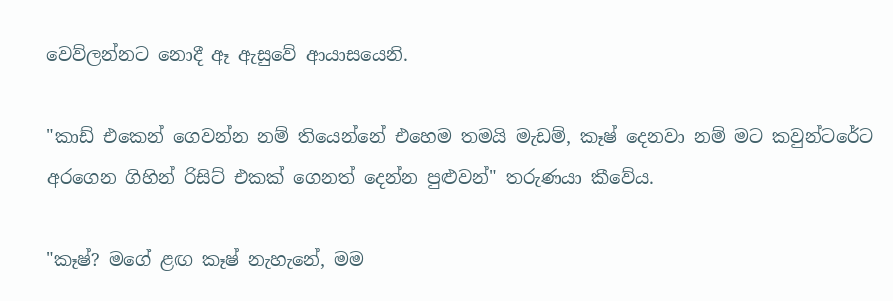වෙව්ලන්නට නොදී ඈ ඇසුවේ ආයාසයෙනි.

"කාඩ් එකෙන් ගෙවන්න නම් තියෙන්නේ එහෙම තමයි මැඩම්, කෑෂ් දෙනවා නම් මට කවුන්ටරේට අරගෙන ගිහින් රිසිට් එකක් ගෙනත් දෙන්න පුළුවන්" තරුණයා කීවේය.

"කෑෂ්? මගේ ළඟ කෑෂ් නැහැනේ, මම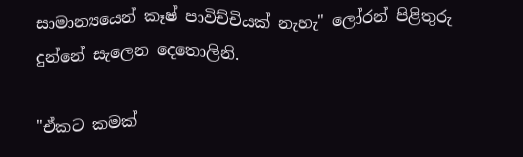සාමාන්‍යයෙන් කෑෂ් පාවිච්චියක් නැහැ" ලෝරන් පිළිතුරු දුන්නේ සැලෙන දෙතොලිනි.

"ඒකට කමක්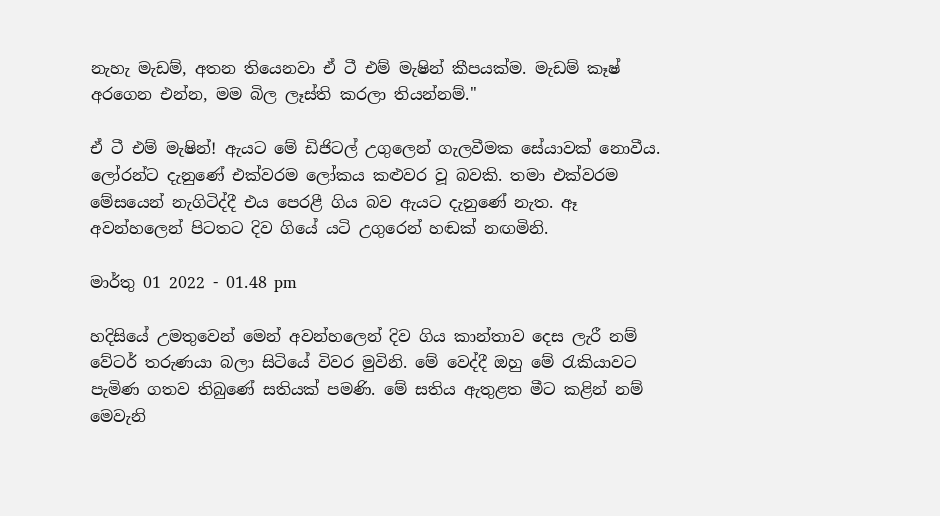නැහැ මැඩම්, අතන තියෙනවා ඒ ටී එම් මැෂින් කීපයක්ම. මැඩම් කෑෂ් අරගෙන එන්න, මම බිල ලෑස්ති කරලා තියන්නම්."

ඒ ටී එම් මැෂින්! ඇයට මේ ඩිජිටල් උගුලෙන් ගැලවීමක සේයාවක් නොවීය. ලෝරන්ට දැනුණේ එක්වරම ලෝකය කළුවර වූ බවකි. තමා එක්වරම මේසයෙන් නැගිටිද්දී එය පෙරළී ගිය බව ඇයට දැනුණේ නැත. ඈ අවන්හලෙන් පිටතට දිව ගියේ යටි උගුරෙන් හඬක් නඟමිනි.

මාර්තු 01 2022 - 01.48 pm

හදිසියේ උමතුවෙන් මෙන් අවන්හලෙන් දිව ගිය කාන්තාව දෙස ලැරී නම් වේටර් තරුණයා බලා සිටියේ විවර මුවිනි. මේ වෙද්දී ඔහු මේ රැකියාවට පැමිණ ගතව තිබුණේ සතියක් පමණි. මේ සතිය ඇතුළත මීට කළින් නම් මෙවැනි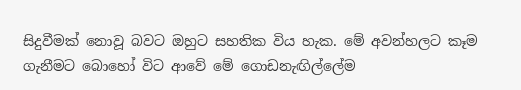සිදුවීමක් නොවූ බවට ඔහුට සහතික විය හැක. මේ අවන්හලට කෑම ගැනීමට බොහෝ විට ආවේ මේ ගොඩනැඟිල්ලේම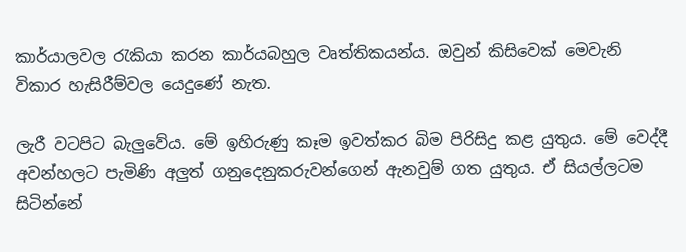කාර්යාලවල රැකියා කරන කාර්යබහුල වෘත්තිකයන්ය. ඔවුන් කිසිවෙක් මෙවැනි විකාර හැසිරීම්වල යෙදුණේ නැත.

ලැරී වටපිට බැලුවේය. මේ ඉහිරුණු කෑම ඉවත්කර බිම පිරිසිදු කළ යුතුය. මේ වෙද්දී අවන්හලට පැමිණි අලුත් ගනුදෙනුකරුවන්ගෙන් ඇනවුම් ගත යුතුය. ඒ සියල්ලටම සිටින්නේ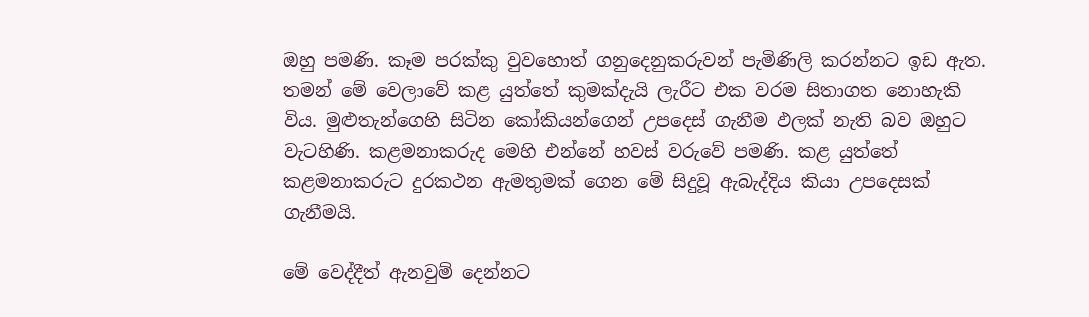ඔහු පමණි. කෑම පරක්කු වුවහොත් ගනුදෙනුකරුවන් පැමිණිලි කරන්නට ඉඩ ඇත. තමන් මේ වෙලාවේ කළ යුත්තේ කුමක්දැයි ලැරීට එක වරම සිතාගත නොහැකි විය. මුළුතැන්ගෙහි සිටින කෝකියන්ගෙන් උපදෙස් ගැනීම ඵලක් නැති බව ඔහුට වැටහිණි. කළමනාකරුද මෙහි එන්නේ හවස් වරුවේ පමණි. කළ යුත්තේ කළමනාකරුට දුරකථන ඇමතුමක් ගෙන මේ සිදුවූ ඇබැද්දිය කියා උපදෙසක් ගැනීමයි.

මේ වෙද්දීත් ඇනවුම් දෙන්නට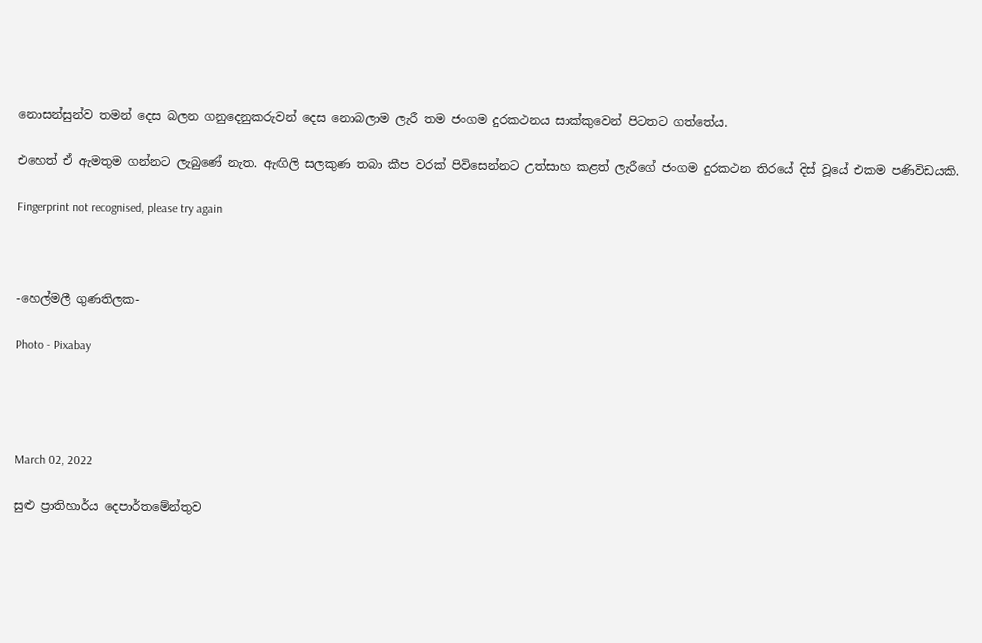නොසන්සුන්ව තමන් දෙස බලන ගනුදෙනුකරුවන් දෙස නොබලාම ලැරී තම ජංගම දුරකථනය සාක්කුවෙන් පිටතට ගත්තේය.

එහෙත් ඒ ඇමතුම ගන්නට ලැබුණේ නැත. ඇඟිලි සලකුණ තබා කීප වරක් පිවිසෙන්නට උත්සාහ කළත් ලැරීගේ ජංගම දුරකථන තිරයේ දිස් වූයේ එකම පණිවිඩයකි.

Fingerprint not recognised, please try again



-හෙල්මලී ගුණතිලක-

Photo - Pixabay




March 02, 2022

සුළු ප්‍රාතිහාර්ය දෙපාර්තමේන්තුව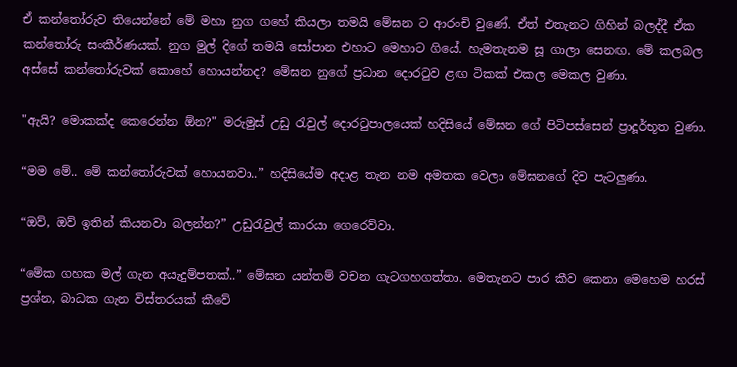ඒ කන්තෝරුව තියෙන්නේ මේ මහා නුග ගහේ කියලා තමයි මේඝන ට ආරංචි වුණේ. ඒත් එතැනට ගිහින් බලද්දී ඒක කන්තෝරු සංකීර්ණයක්. නුග මුල් දිගේ තමයි සෝපාන එහාට මෙහාට ගියේ. හැමතැනම සූ ගාලා සෙනඟ. මේ කලබල අස්සේ කන්තෝරුවක් කොහේ හොයන්නද? මේඝන නුගේ ප්‍රධාන දොරටුව ළඟ ටිකක් එකල මෙකල වුණා.

"ඇයි? මොකක්ද කෙරෙන්න ඕන?" මරුමුස් උඩු රැවුල් දොරටුපාලයෙක් හදිසියේ මේඝන ගේ පිටිපස්සෙන් ප්‍රාදූර්භූත වුණා.

“මම මේ.. මේ කන්තෝරුවක් හොයනවා..” හදිසියේම අදාළ තැන නම අමතක වෙලා මේඝනගේ දිව පැටලුණා.

“ඔව්, ඔව් ඉතින් කියනවා බලන්න?” උඩුරැවුල් කාරයා ගෙරෙව්වා.

“මේක ගහක මල් ගැන අයැදුම්පතක්..” මේඝන යන්තම් වචන ගැටගහගත්තා. මෙතැනට පාර කීව කෙනා මෙහෙම හරස් ප්‍රශ්න, බාධක ගැන විස්තරයක් කීවේ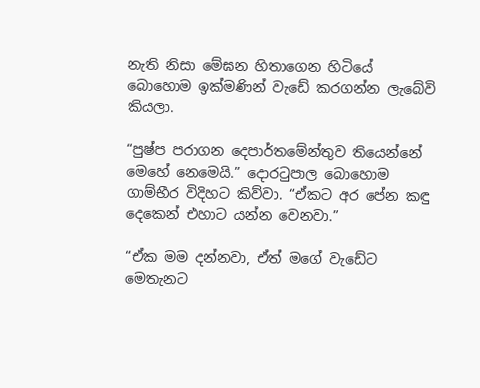නැති නිසා මේඝන හිතාගෙන හිටියේ බොහොම ඉක්මණින් වැඩේ කරගන්න ලැබේවි කියලා.

“පුෂ්ප පරාගන දෙපාර්තමේන්තුව තියෙන්නේ මෙහේ නෙමෙයි.” දොරටුපාල බොහොම ගාම්භීර විදිහට කිව්වා. “ඒකට අර පේන කඳු දෙකෙන් එහාට යන්න වෙනවා.”

“ඒක මම දන්නවා, ඒත් මගේ වැඩේට මෙතැනට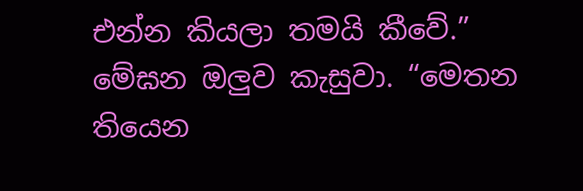එන්න කියලා තමයි කීවේ.” මේඝන ඔලුව කැසුවා. “මෙතන තියෙන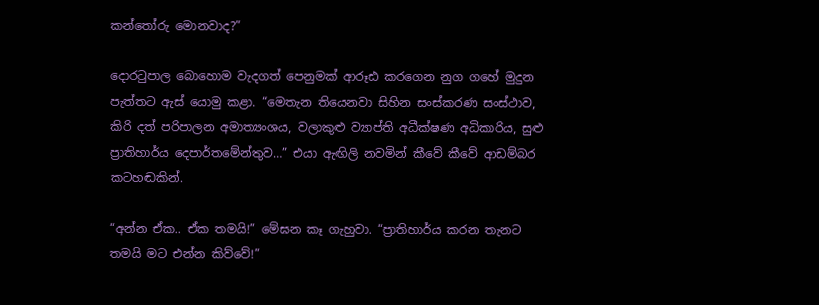කන්තෝරු මොනවාද?”

දොරටුපාල බොහොම වැදගත් පෙනුමක් ආරූඪ කරගෙන නුග ගහේ මුදුන පැත්තට ඇස් යොමු කළා. “මෙතැන තියෙනවා සිහින සංස්කරණ සංස්ථාව, කිරි දත් පරිපාලන අමාත්‍යංශය, වලාකුළු ව්‍යාප්ති අධීක්ෂණ අධිකාරිය, සුළු ප්‍රාතිහාර්ය දෙපාර්තමේන්තුව…” එයා ඇඟිලි නවමින් කීවේ කීවේ ආඩම්බර කටහඬකින්.

“අන්න ඒක.. ඒක තමයි!” මේඝන කෑ ගැහුවා. “ප්‍රාතිහාර්ය කරන තැනට තමයි මට එන්න කිව්වේ!”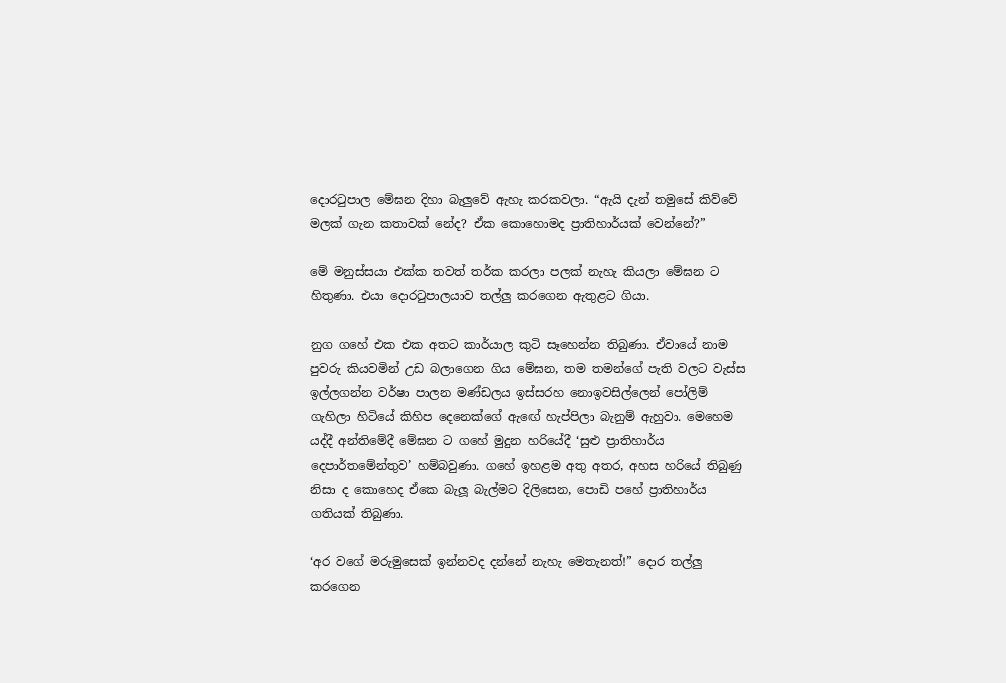දොරටුපාල මේඝන දිහා බැලුවේ ඇහැ කරකවලා. “ඇයි දැන් තමුසේ කිව්වේ මලක් ගැන කතාවක් නේද? ඒක කොහොමද ප්‍රාතිහාර්යක් වෙන්නේ?”

මේ මනුස්සයා එක්ක තවත් තර්ක කරලා පලක් නැහැ කියලා මේඝන ට හිතුණා. එයා දොරටුපාලයාව තල්ලු කරගෙන ඇතුළට ගියා.

නුග ගහේ එක එක අතට කාර්යාල කුටි සෑහෙන්න තිබුණා. ඒවායේ නාම පුවරු කියවමින් උඩ බලාගෙන ගිය මේඝන, තම තමන්ගේ පැති වලට වැස්ස ඉල්ලගන්න වර්ෂා පාලන මණ්ඩලය ඉස්සරහ නොඉවසිල්ලෙන් පෝලිම් ගැහිලා හිටියේ කිහිප දෙනෙක්ගේ ඇඟේ හැප්පිලා බැනුම් ඇහුවා. මෙහෙම යද්දී අන්තිමේදී මේඝන ට ගහේ මුදුන හරියේදී ‘සුළු ප්‍රාතිහාර්ය දෙපාර්තමේන්තුව’ හම්බවුණා. ගහේ ඉහළම අතු අතර, අහස හරියේ තිබුණු නිසා ද කොහෙද ඒකෙ බැලූ බැල්මට දිලිසෙන, පොඩි පහේ ප්‍රාතිහාර්ය ගතියක් තිබුණා.

‘අර වගේ මරුමුසෙක් ඉන්නවද දන්නේ නැහැ මෙතැනත්!” දොර තල්ලු කරගෙන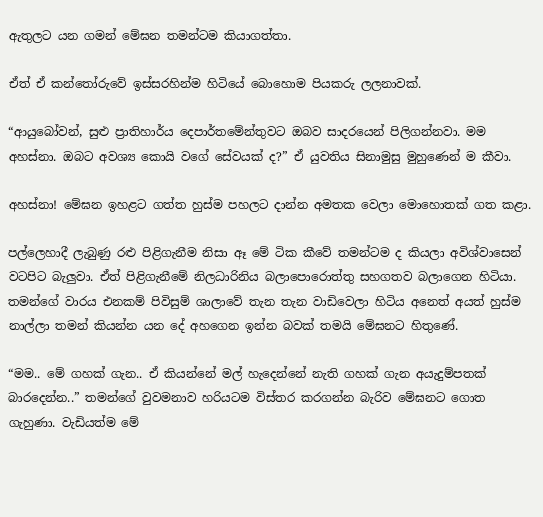ඇතුලට යන ගමන් මේඝන තමන්ටම කියාගත්තා.

ඒත් ඒ කන්තෝරුවේ ඉස්සරහින්ම හිටියේ බොහොම පියකරු ලලනාවක්.

“ආයුබෝවන්, සුළු ප්‍රාතිහාර්ය දෙපාර්තමේන්තුවට ඔබව සාදරයෙන් පිලිගන්නවා. මම අහස්නා. ඔබට අවශ්‍ය කොයි වගේ සේවයක් ද?” ඒ යුවතිය සිනාමුසු මුහුණෙන් ම කීවා.

අහස්නා! මේඝන ඉහළට ගත්ත හුස්ම පහලට දාන්න අමතක වෙලා මොහොතක් ගත කළා.

පල්ලෙහාදී ලැබුණු රළු පිළිගැනීම නිසා ඈ මේ ටික කීවේ තමන්ටම ද කියලා අවිශ්වාසෙන් වටපිට බැලුවා. ඒත් පිළිගැනීමේ නිලධාරිනිය බලාපොරොත්තු සහගතව බලාගෙන හිටියා. තමන්ගේ වාරය එනකම් පිවිසුම් ශාලාවේ තැන තැන වාඩිවෙලා හිටිය අනෙත් අයත් හුස්ම නාල්ලා තමන් කියන්න යන දේ අහගෙන ඉන්න බවක් තමයි මේඝනට හිතුණේ.

“මම.. මේ ගහක් ගැන.. ඒ කියන්නේ මල් හැදෙන්නේ නැති ගහක් ගැන අයැදුම්පතක් බාරදෙන්න..” තමන්ගේ වුවමනාව හරියටම විස්තර කරගන්න බැරිව මේඝනට ගොත ගැහුණා. වැඩියත්ම මේ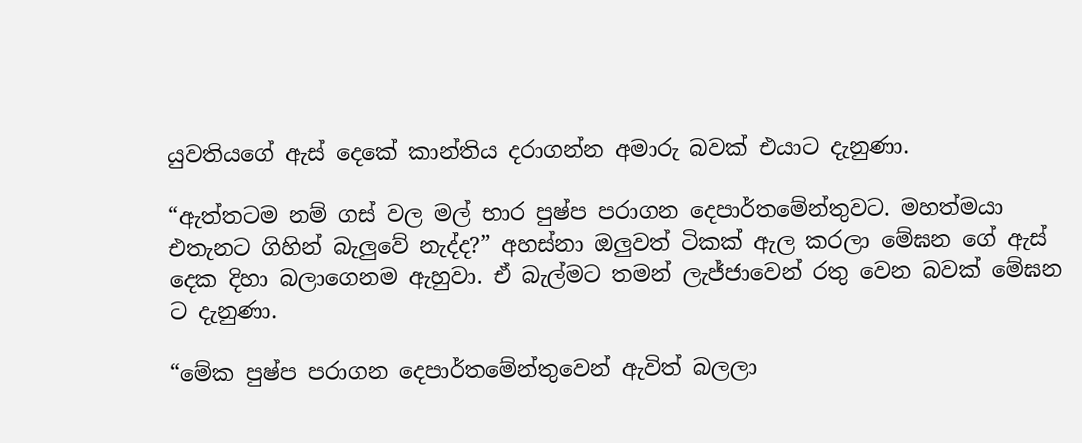යුවතියගේ ඇස් දෙකේ කාන්තිය දරාගන්න අමාරු බවක් එයාට දැනුණා.

“ඇත්තටම නම් ගස් වල මල් භාර පුෂ්ප පරාගන දෙපාර්තමේන්තුවට. මහත්මයා එතැනට ගිහින් බැලුවේ නැද්ද?” අහස්නා ඔලුවත් ටිකක් ඇල කරලා මේඝන ගේ ඇස් දෙක දිහා බලාගෙනම ඇහුවා. ඒ බැල්මට තමන් ලැජ්ජාවෙන් රතු වෙන බවක් මේඝන ට දැනුණා.

“මේක පුෂ්ප පරාගන දෙපාර්තමේන්තුවෙන් ඇවිත් බලලා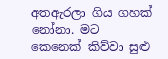අතඇරලා ගිය ගහක් නෝනා. මට කෙනෙක් කිව්වා සුළු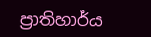ප්‍රාතිහාර්ය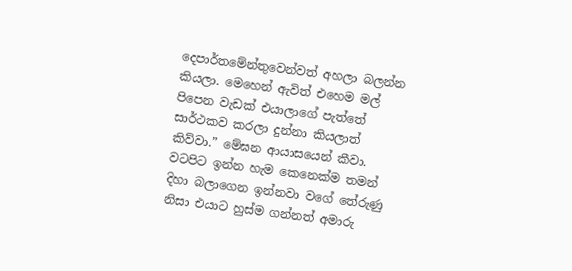දෙපාර්තමේන්තුවෙන්වත් අහලා බලන්න කියලා. මෙහෙන් ඇවිත් එහෙම මල් පිපෙන වැඩක් එයාලාගේ පැත්තේ සාර්ථකව කරලා දුන්නා කියලාත් කිව්වා.” මේඝන ආයාසයෙන් කීවා. වටපිට ඉන්න හැම කෙනෙක්ම තමන් දිහා බලාගෙන ඉන්නවා වගේ තේරුණු නිසා එයාට හුස්ම ගන්නත් අමාරු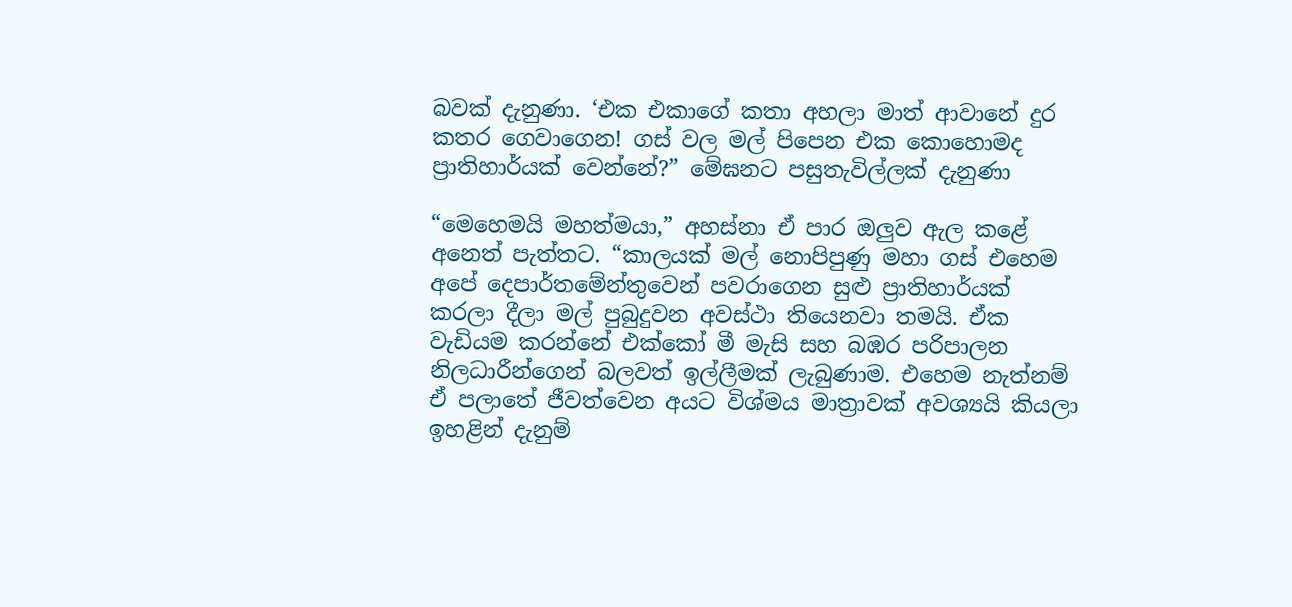බවක් දැනුණා. ‘එක එකාගේ කතා අහලා මාත් ආවානේ දුර කතර ගෙවාගෙන! ගස් වල මල් පිපෙන එක කොහොමද ප්‍රාතිහාර්යක් වෙන්නේ?” මේඝනට පසුතැවිල්ලක් දැනුණා

“මෙහෙමයි මහත්මයා,” අහස්නා ඒ පාර ඔලුව ඇල කළේ අනෙත් පැත්තට. “කාලයක් මල් නොපිපුණු මහා ගස් එහෙම අපේ දෙපාර්තමේන්තුවෙන් පවරාගෙන සුළු ප්‍රාතිහාර්යක් කරලා දීලා මල් පුබුදුවන අවස්ථා තියෙනවා තමයි. ඒක වැඩියම කරන්නේ එක්කෝ මී මැසි සහ බඹර පරිපාලන නිලධාරීන්ගෙන් බලවත් ඉල්ලීමක් ලැබුණාම. එහෙම නැත්නම් ඒ පලාතේ ජීවත්වෙන අයට විශ්මය මාත්‍රාවක් අවශ්‍යයි කියලා ඉහළින් දැනුම්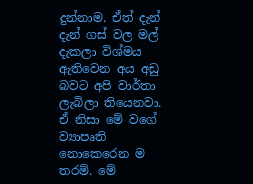දුන්නාම. ඒත් දැන් දැන් ගස් වල මල් දැකලා විශ්මය ඇතිවෙන අය අඩු බවට අපි වාර්තා ලැබිලා තියෙනවා. ඒ නිසා මේ වගේ ව්‍යාපෘති නොකෙරෙන ම තරම්. මේ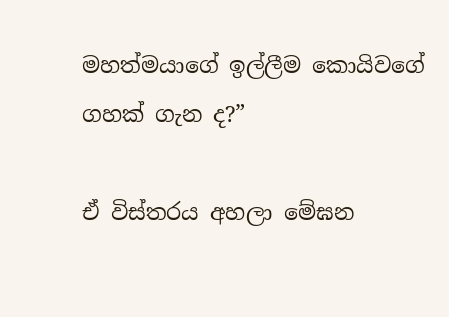මහත්මයාගේ ඉල්ලීම කොයිවගේ ගහක් ගැන ද?”

ඒ විස්තරය අහලා මේඝන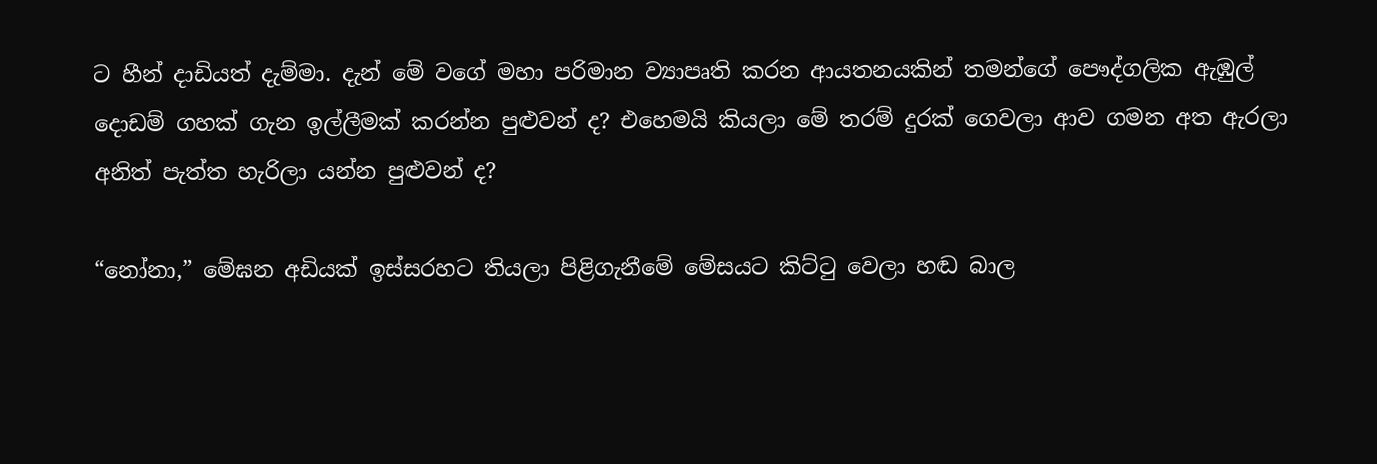ට හීන් දාඩියත් දැම්මා. දැන් මේ වගේ මහා පරිමාන ව්‍යාපෘති කරන ආයතනයකින් තමන්ගේ පෞද්ගලික ඇඹුල් දොඩම් ගහක් ගැන ඉල්ලීමක් කරන්න පුළුවන් ද? එහෙමයි කියලා මේ තරම් දුරක් ගෙවලා ආව ගමන අත ඇරලා අනිත් පැත්ත හැරිලා යන්න පුළුවන් ද?

“නෝනා,” මේඝන අඩියක් ඉස්සරහට තියලා පිළිගැනීමේ මේසයට කිට්ටු වෙලා හඬ බාල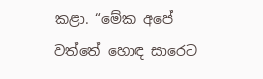කළා. “මේක අපේ වත්තේ හොඳ සාරෙට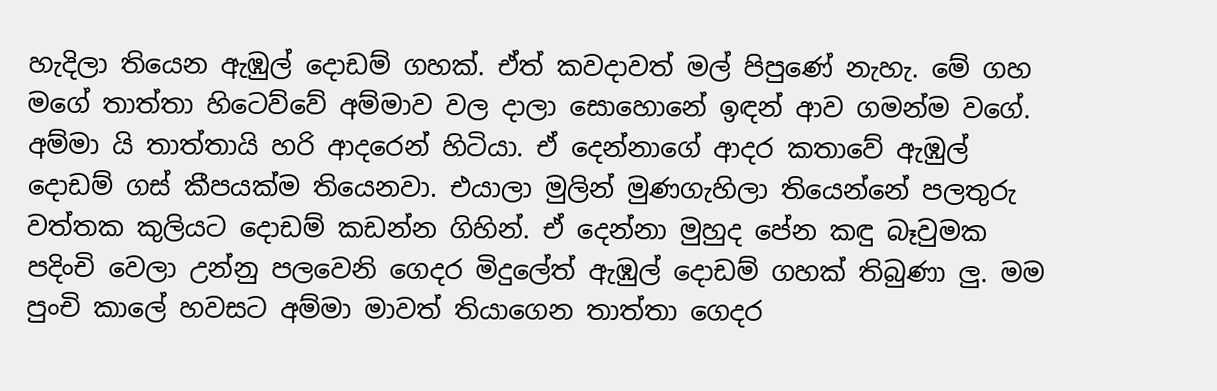හැදිලා තියෙන ඇඹුල් දොඩම් ගහක්. ඒත් කවදාවත් මල් පිපුණේ නැහැ. මේ ගහ මගේ තාත්තා හිටෙව්වේ අම්මාව වල දාලා සොහොනේ ඉඳන් ආව ගමන්ම වගේ. අම්මා යි තාත්තායි හරි ආදරෙන් හිටියා. ඒ දෙන්නාගේ ආදර කතාවේ ඇඹුල් දොඩම් ගස් කීපයක්ම තියෙනවා. එයාලා මුලින් මුණගැහිලා තියෙන්නේ පලතුරු වත්තක කුලියට දොඩම් කඩන්න ගිහින්. ඒ දෙන්නා මුහුද පේන කඳු බෑවුමක පදිංචි වෙලා උන්නු පලවෙනි ගෙදර මිදුලේත් ඇඹුල් දොඩම් ගහක් තිබුණා ලු. මම පුංචි කාලේ හවසට අම්මා මාවත් තියාගෙන තාත්තා ගෙදර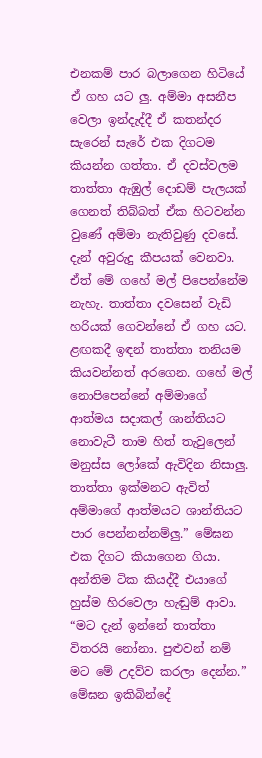එනකම් පාර බලාගෙන හිටියේ ඒ ගහ යට ලු. අම්මා අසනීප වෙලා ඉන්දැද්දී ඒ කතන්දර සැරෙන් සැරේ එක දිගටම කියන්න ගත්තා. ඒ දවස්වලම තාත්තා ඇඹුල් දොඩම් පැලයක් ගෙනත් තිබ්බත් ඒක හිටවන්න වුණේ අම්මා නැතිවුණු දවසේ. දැන් අවුරුදු කීපයක් වෙනවා. ඒත් මේ ගහේ මල් පිපෙන්නේම නැහැ. තාත්තා දවසෙන් වැඩි හරියක් ගෙවන්නේ ඒ ගහ යට. ළඟකදී ඉඳන් තාත්තා තනියම කියවන්නත් අරගෙන. ගහේ මල් නොපිපෙන්නේ අම්මාගේ ආත්මය සදාකල් ශාන්තියට නොවැටී තාම හිත් තැවුලෙන් මනුස්ස ලෝකේ ඇවිදින නිසාලු. තාත්තා ඉක්මනට ඇවිත් අම්මාගේ ආත්මයට ශාන්තියට පාර පෙන්නන්නම්ලු.” මේඝන එක දිගට කියාගෙන ගියා. අන්තිම ටික කියද්දී එයාගේ හුස්ම හිරවෙලා හැඬුම් ආවා. “මට දැන් ඉන්නේ තාත්තා විතරයි නෝනා. පුළුවන් නම් මට මේ උදව්ව කරලා දෙන්න.” මේඝන ඉකිබින්දේ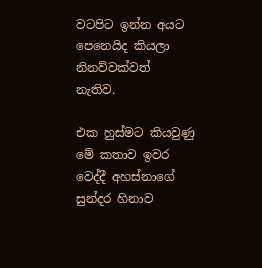වටපිට ඉන්න අයට පෙනෙයිද කියලා නිනව්වක්වත් නැතිව.

එක හුස්මට කියවුණු මේ කතාව ඉවර වෙද්දී අහස්නාගේ සුන්දර හිනාව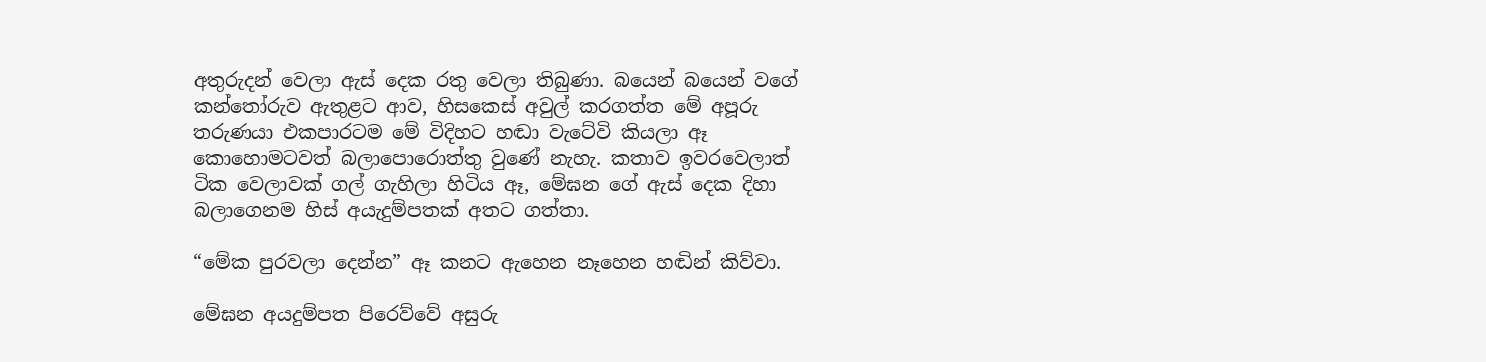අතුරුදන් වෙලා ඇස් දෙක රතු වෙලා තිබුණා. බයෙන් බයෙන් වගේ කන්තෝරුව ඇතුළට ආව, හිසකෙස් අවුල් කරගත්ත මේ අපූරු තරුණයා එකපාරටම මේ විදිහට හඬා වැටේවි කියලා ඈ කොහොමටවත් බලාපොරොත්තු වුණේ නැහැ. කතාව ඉවරවෙලාත් ටික වෙලාවක් ගල් ගැහිලා හිටිය ඈ, මේඝන ගේ ඇස් දෙක දිහා බලාගෙනම හිස් අයැදුම්පතක් අතට ගත්තා.

“මේක පුරවලා දෙන්න” ඈ කනට ඇහෙන නෑහෙන හඬින් කිව්වා.

මේඝන අයදුම්පත පිරෙව්වේ අසුරු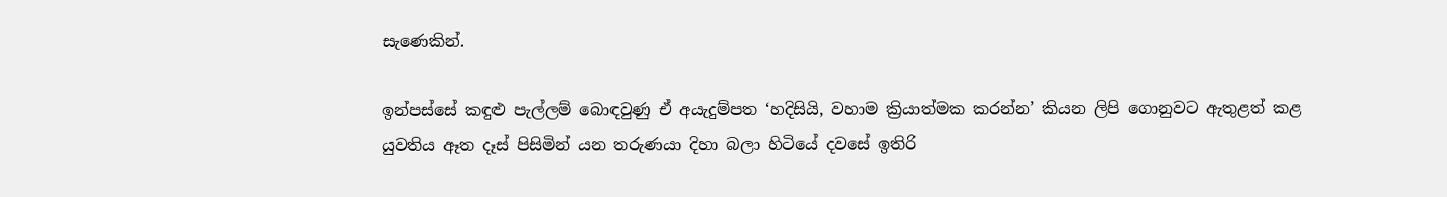සැණෙකින්.

ඉන්පස්සේ කඳුළු පැල්ලම් බොඳවුණු ඒ අයැදුම්පත ‘හදිසියි, වහාම ක්‍රියාත්මක කරන්න’ කියන ලිපි ගොනුවට ඇතුළත් කළ යුවතිය ඈත දෑස් පිසිමින් යන තරුණයා දිහා බලා හිටියේ දවසේ ඉතිරි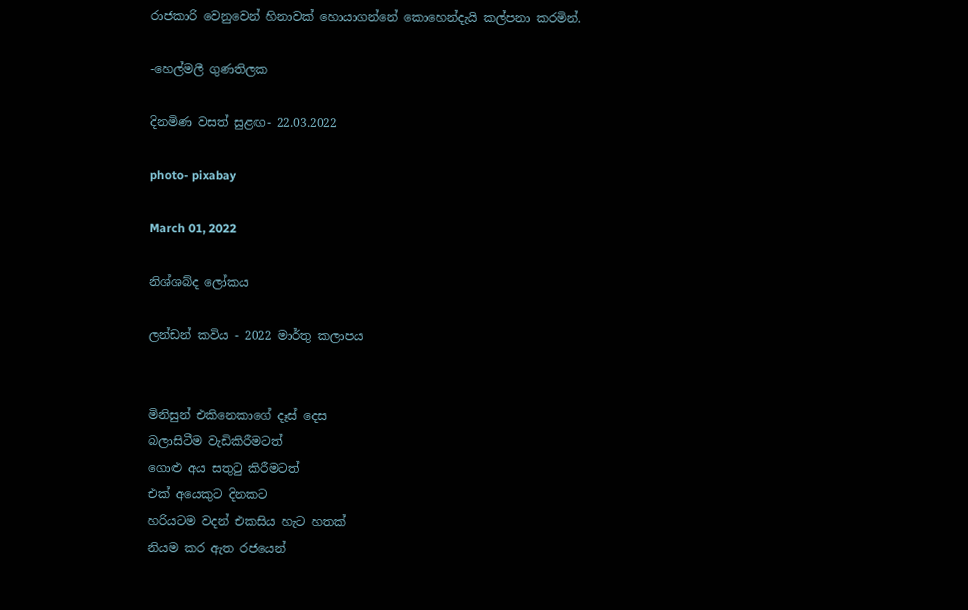රාජකාරි වෙනුවෙන් හිනාවක් හොයාගන්නේ කොහෙන්දැයි කල්පනා කරමින්.

-හෙල්මලී ගුණතිලක

දිනමිණ වසත් සුළඟ- 22.03.2022

photo- pixabay

March 01, 2022

නිශ්ශබ්ද ලෝකය

ලන්ඩන් කවිය - 2022 මාර්තු කලාපය


මිනිසුන් එකිනෙකාගේ දෑස් දෙස
බලාසිටීම වැඩිකිරීමටත්
ගොළු අය සතුටු කිරීමටත්
එක් අයෙකුට දිනකට
හරියටම වදන් එකසිය හැට හතක්
නියම කර ඇත රජයෙන්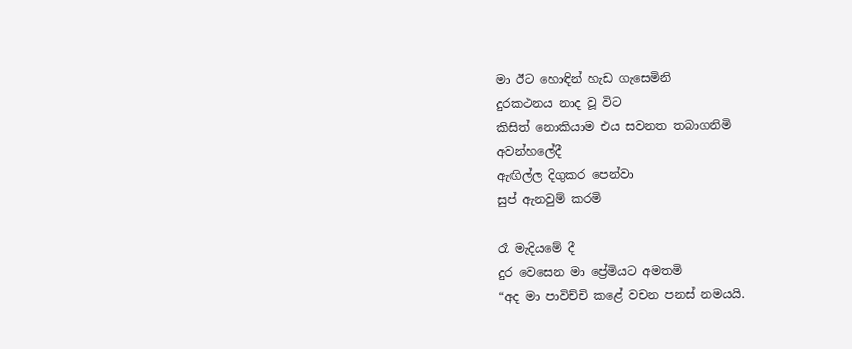මා ඊට හොඳින් හැඩ ගැසෙමිනි
දුරකථනය නාද වූ විට
කිසිත් නොකියාම එය සවනත තබාගනිමි
අවන්හලේදී
ඇඟිල්ල දිගුකර පෙන්වා
සුප් ඇනවුම් කරමි

රෑ මැදියමේ දී
දුර වෙසෙන මා ප්‍රේමියට අමතමි
“අද මා පාවිච්චි කළේ වචන පනස් නමයයි.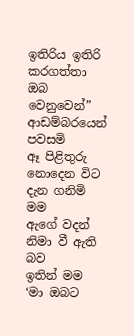ඉතිරිය ඉතිරි කරගත්තා ඔබ වෙනුවෙන්”
ආඩම්බරයෙන් පවසමි
ඈ පිළිතුරු නොදෙන විට
දැන ගනිමි මම
ඇගේ වදන් නිමා වී ඇති බව
ඉතින් මම ‘මා ඔබට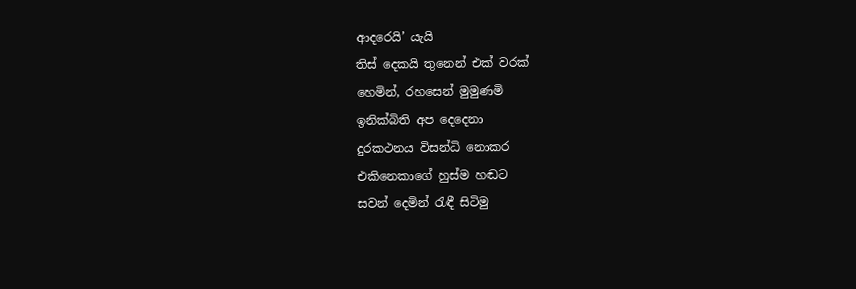ආදරෙයි’ යැයි
තිස් දෙකයි තුනෙන් එක් වරක්
හෙමින්, රහසෙන් මුමුණමි
ඉනික්බිති අප දෙදෙනා
දුරකථනය විසන්ධි නොකර
එකිනෙකාගේ හුස්ම හඬට
සවන් දෙමින් රැඳී සිටිමු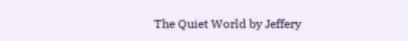The Quiet World by Jeffery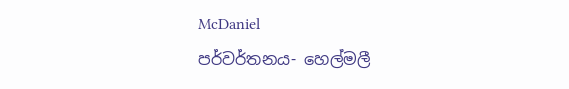McDaniel
පර්වර්තනය- හෙල්මලී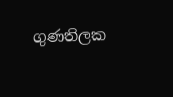ගුණතිලක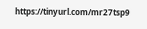https://tinyurl.com/mr27tsp9